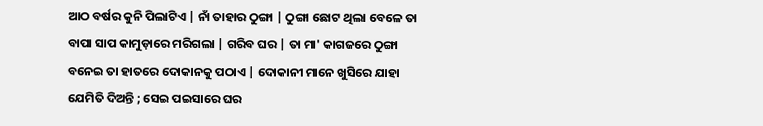ଆଠ ବର୍ଷର କୁନି ପିଲାଟିଏ | ନାଁ ତାହାର ଠୁଙ୍ଗା | ଠୁଙ୍ଗା ଛୋଟ ଥିଲା ବେଳେ ତା ବାପା ସାପ କାମୁଡ଼ାରେ ମରିଗଲା | ଗରିବ ଘର | ତା ମା' କାଗଜରେ ଠୁଙ୍ଗା ବନେଇ ତା ହାତରେ ଦୋକାନକୁ ପଠାଏ | ଦୋକାନୀ ମାନେ ଖୁସିରେ ଯାହା ଯେମିତି ଦିଅନ୍ତି ; ସେଇ ପଇସାରେ ଘର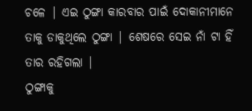ଚଳେ | ଏଇ ଠୁଙ୍ଗା କାରବାର ପାଇଁ ଦୋକାନୀମାନେ ତାକୁ ଡାକୁଥିଲେ ଠୁଙ୍ଗା | ଶେଷରେ ସେଇ ନାଁ ଟା ହିଁ ତାର ରହିଗଲା |
ଠୁଙ୍ଗାକୁ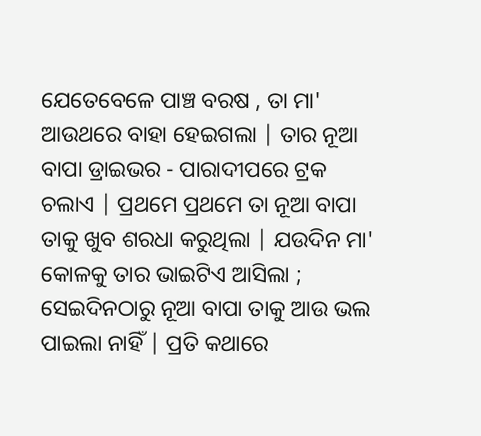ଯେତେବେଳେ ପାଞ୍ଚ ବରଷ , ତା ମା' ଆଉଥରେ ବାହା ହେଇଗଲା | ତାର ନୂଆ ବାପା ଡ୍ରାଇଭର - ପାରାଦୀପରେ ଟ୍ରକ ଚଲାଏ | ପ୍ରଥମେ ପ୍ରଥମେ ତା ନୂଆ ବାପା ତାକୁ ଖୁବ ଶରଧା କରୁଥିଲା | ଯଉଦିନ ମା' କୋଳକୁ ତାର ଭାଇଟିଏ ଆସିଲା ; ସେଇଦିନଠାରୁ ନୂଆ ବାପା ତାକୁ ଆଉ ଭଲ ପାଇଲା ନାହିଁ | ପ୍ରତି କଥାରେ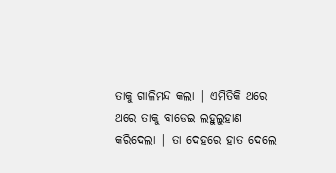ତାକୁ ଗାଳିମନ୍ଦ କଲା | ଏମିତିକି ଥରେ ଥରେ ତାକୁ ବାଡେଇ ଲହୁଲୁହାଣ କରିଦେଲା | ତା ଦେହରେ ହାତ ଦେଲେ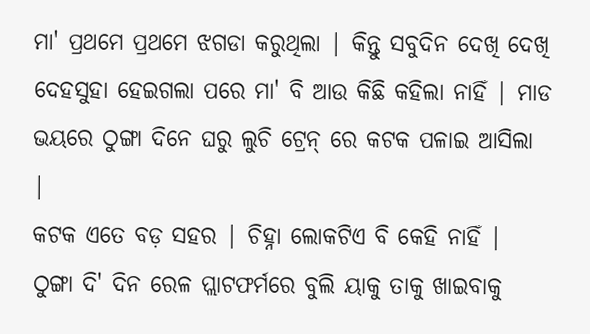ମା' ପ୍ରଥମେ ପ୍ରଥମେ ଝଗଡା କରୁଥିଲା | କିନ୍ତୁ ସବୁଦିନ ଦେଖି ଦେଖି ଦେହସୁହା ହେଇଗଲା ପରେ ମା' ବି ଆଉ କିଛି କହିଲା ନାହିଁ | ମାଡ ଭୟରେ ଠୁଙ୍ଗା ଦିନେ ଘରୁ ଲୁଚି ଟ୍ରେନ୍ ରେ କଟକ ପଳାଇ ଆସିଲା |
କଟକ ଏତେ ବଡ଼ ସହର | ଚିହ୍ନା ଲୋକଟିଏ ବି କେହି ନାହିଁ | ଠୁଙ୍ଗା ଦି' ଦିନ ରେଳ ପ୍ଲାଟଫର୍ମରେ ବୁଲି ୟାକୁ ତାକୁ ଖାଇବାକୁ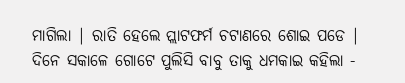ମାଗିଲା | ରାତି ହେଲେ ପ୍ଲାଟଫର୍ମ ଚଟାଣରେ ଶୋଇ ପଡେ | ଦିନେ ସକାଳେ ଗୋଟେ ପୁଲିସି ବାବୁ ତାକୁ ଧମକାଇ କହିଲା -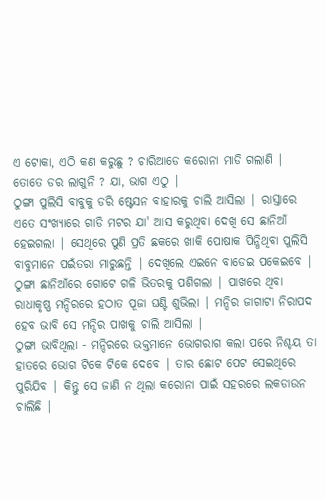ଏ ଟୋକା, ଏଠି କଣ କରୁଛୁ ? ଚାରିଆଡେ କରୋନା ମାଡି ଗଲାଣି | ତୋତେ ଡର ଲାଗୁନି ? ଯା, ଭାଗ ଏଠୁ |
ଠୁଙ୍ଗା ପୁଲିସି ବାବୁକୁ ଡରି ଷ୍ଟେସନ ବାହାରକୁ ଚାଲି ଆସିଲା | ରାସ୍ତାରେ ଏତେ ସଂଖ୍ୟାରେ ଗାଡି ମଟର ଯା' ଆସ କରୁଥିବା ଦେଖି ସେ ଛାନିଆଁ ହେଇଗଲା | ସେଥିରେ ପୁଣି ପ୍ରତି ଛକରେ ଖାକି ପୋଷାକ ପିନ୍ଧିଥିବା ପୁଲିସି ବାବୁମାନେ ପଇଁତରା ମାରୁଛନ୍ତି | ଦେଖିଲେ ଏଇନେ ବାଡେଇ ପକେଇବେ | ଠୁଙ୍ଗା ଛାନିଆଁରେ ଗୋଟେ ଗଳି ଭିତରକୁ ପଶିଗଲା | ପାଖରେ ଥିବା ରାଧାକୃଷ୍ଣ ମନ୍ଦିରରେ ହଠାତ ପୂଜା ଘଣ୍ଟି ଶୁଭିଲା | ମନ୍ଦିର ଜାଗାଟା ନିରାପଦ ହେବ ଭାବି ସେ ମନ୍ଦିର ପାଖକୁ ଚାଲି ଆସିଲା |
ଠୁଙ୍ଗା ଭାବିଥିଲା - ମନ୍ଦିରରେ ଭକ୍ତମାନେ ଭୋଗରାଗ କଲା ପରେ ନିଶ୍ଚୟ ତା ହାତରେ ଭୋଗ ଟିକେ ଟିକେ ଦେବେ | ତାର ଛୋଟ ପେଟ ସେଇଥିରେ ପୁରିଯିବ | କିନ୍ତୁ ସେ ଜାଣି ନ ଥିଲା କରୋନା ପାଇଁ ସହରରେ ଲକଡାଉନ ଚାଲିଛି |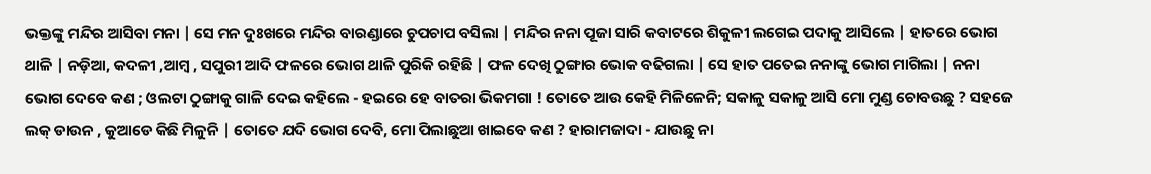ଭକ୍ତଙ୍କୁ ମନ୍ଦିର ଆସିବା ମନା | ସେ ମନ ଦୁଃଖରେ ମନ୍ଦିର ବାରଣ୍ଡାରେ ଚୁପଚାପ ବସିଲା | ମନ୍ଦିର ନନା ପୂଜା ସାରି କବାଟରେ ଶିକୁଳୀ ଲଗେଇ ପଦାକୁ ଆସିଲେ | ହାତରେ ଭୋଗ ଥାଳି | ନଡ଼ିଆ, କଦଳୀ ,ଆମ୍ବ , ସପୁରୀ ଆଦି ଫଳରେ ଭୋଗ ଥାଳି ପୁରିକି ରହିଛି | ଫଳ ଦେଖି ଠୁଙ୍ଗାର ଭୋକ ବଢିଗଲା | ସେ ହାତ ପତେଇ ନନାଙ୍କୁ ଭୋଗ ମାଗିଲା | ନନା ଭୋଗ ଦେବେ କଣ ; ଓଲଟା ଠୁଙ୍ଗାକୁ ଗାଳି ଦେଇ କହିଲେ - ହଇରେ ହେ ବାତରା ଭିକମଗା ! ତୋତେ ଆଉ କେହି ମିଳିଳେନି; ସକାଳୁ ସକାଳୁ ଆସି ମୋ ମୁଣ୍ଡ ଚୋବଉଛୁ ? ସହଜେ ଲକ୍ ଡାଉନ , କୁଆଡେ କିଛି ମିଳୁନି | ତୋତେ ଯଦି ଭୋଗ ଦେବି, ମୋ ପିଲାଛୁଆ ଖାଇବେ କଣ ? ହାରାମଜାଦା - ଯାଉଛୁ ନା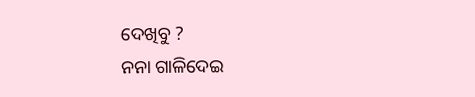ଦେଖିବୁ ?
ନନା ଗାଳିଦେଇ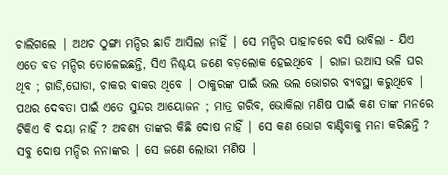ଚାଲିଗଲେ | ଅଥଚ ଠୁଙ୍ଗା ମନ୍ଦିର ଛାଡି ଆସିଲା ନାହିଁ | ସେ ମନ୍ଦିର ପାହାଚରେ ବସି ଭାବିଲା - ଯିଏ ଏତେ ବଡ ମନ୍ଦିର ତୋଳେଇଛନ୍ତି, ସିଏ ନିଶ୍ଚୟ ଜଣେ ବଡ଼ଲୋକ ହେଇଥିବେ | ରାଜା ଉଆସ ଭଳି ଘର ଥିବ ; ଗାଡି,ଘୋଡା, ଚାକର ଵାକର ଥିବେ | ଠାକୁରଙ୍କ ପାଇଁ ଭଲ ଭଲ ଭୋଗର ବ୍ୟବସ୍ଥା କରୁଥିବେ | ପଥର ଦେବତା ପାଇଁ ଏତେ ସୁନ୍ଦର ଆୟୋଜନ ; ମାତ୍ର ଗରିବ, ଭୋକିଲା ମଣିଷ ପାଇଁ କଣ ତାଙ୍କ ମନରେ ଟିକିଏ ବି ଦୟା ନାହିଁ ? ଅବଶ୍ୟ ତାଙ୍କର କିଛି ଦୋଷ ନାହିଁ | ସେ କଣ ଭୋଗ ବାଣ୍ଟିବାକୁ ମନା କରିଛନ୍ତି ? ସବୁ ଦୋଷ ମନ୍ଦିର ନନାଙ୍କର | ସେ ଜଣେ ଲୋଭୀ ମଣିଷ |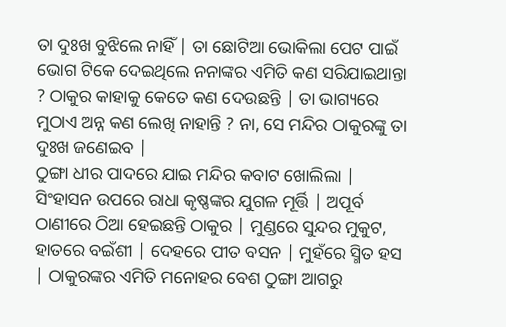ତା ଦୁଃଖ ବୁଝିଲେ ନାହିଁ | ତା ଛୋଟିଆ ଭୋକିଲା ପେଟ ପାଇଁ ଭୋଗ ଟିକେ ଦେଇଥିଲେ ନନାଙ୍କର ଏମିତି କଣ ସରିଯାଇଥାନ୍ତା ? ଠାକୁର କାହାକୁ କେତେ କଣ ଦେଉଛନ୍ତି | ତା ଭାଗ୍ୟରେ ମୁଠାଏ ଅନ୍ନ କଣ ଲେଖି ନାହାନ୍ତି ? ନା, ସେ ମନ୍ଦିର ଠାକୁରଙ୍କୁ ତା ଦୁଃଖ ଜଣେଇବ |
ଠୁଙ୍ଗା ଧୀର ପାଦରେ ଯାଇ ମନ୍ଦିର କବାଟ ଖୋଲିଲା | ସିଂହାସନ ଉପରେ ରାଧା କୃଷ୍ଣଙ୍କର ଯୁଗଳ ମୂର୍ତ୍ତି | ଅପୂର୍ବ ଠାଣୀରେ ଠିଆ ହେଇଛନ୍ତି ଠାକୁର | ମୁଣ୍ଡରେ ସୁନ୍ଦର ମୁକୁଟ, ହାତରେ ବଇଁଶୀ | ଦେହରେ ପୀତ ବସନ | ମୁହଁରେ ସ୍ମିତ ହସ | ଠାକୁରଙ୍କର ଏମିତି ମନୋହର ବେଶ ଠୁଙ୍ଗା ଆଗରୁ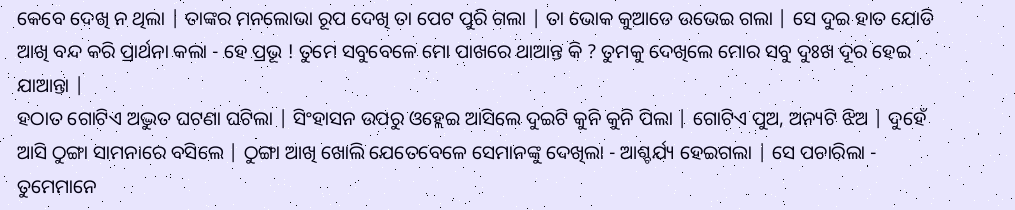କେବେ ଦେଖି ନ ଥିଲା | ତାଙ୍କର ମନଲୋଭା ରୂପ ଦେଖି ତା ପେଟ ପୁରି ଗଲା | ତା ଭୋକ କୁଆଡେ ଉଭେଇ ଗଲା | ସେ ଦୁଇ ହାତ ଯୋଡି ଆଖି ବନ୍ଦ କରି ପ୍ରାର୍ଥନା କଲା - ହେ ପ୍ରଭୂ ! ତୁମେ ସବୁବେଳେ ମୋ ପାଖରେ ଥାଆନ୍ତ କି ? ତୁମକୁ ଦେଖିଲେ ମୋର ସବୁ ଦୁଃଖ ଦୂର ହେଇ ଯାଆନ୍ତା |
ହଠାତ ଗୋଟିଏ ଅଦ୍ଭୁତ ଘଟଣା ଘଟିଲା | ସିଂହାସନ ଉପରୁ ଓହ୍ଲେଇ ଆସିଲେ ଦୁଇଟି କୁନି କୁନି ପିଲା | ଗୋଟିଏ ପୁଅ, ଅନ୍ୟଟି ଝିଅ | ଦୁହେଁ ଆସି ଠୁଙ୍ଗା ସାମନାରେ ବସିଲେ | ଠୁଙ୍ଗା ଆଖି ଖୋଲି ଯେତେବେଳେ ସେମାନଙ୍କୁ ଦେଖିଲା - ଆଶ୍ଚର୍ଯ୍ୟ ହେଇଗଲା | ସେ ପଚାରିଲା - ତୁମେମାନେ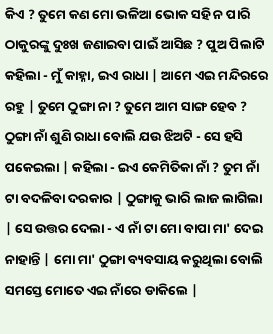କିଏ ? ତୁମେ କଣ ମୋ ଭଳିଆ ଭୋକ ସହି ନ ପାରି ଠାକୁରଙ୍କୁ ଦୁଃଖ ଜଣାଇବା ପାଇଁ ଆସିଛ ? ପୁଅ ପିଲାଟି କହିଲା - ମୁଁ କାହ୍ନା, ଇଏ ରାଧା | ଆମେ ଏଇ ମନ୍ଦିରରେ ରହୁ | ତୁମେ ଠୁଙ୍ଗା ନା ? ତୁମେ ଆମ ସାଙ୍ଗ ହେବ ? ଠୁଙ୍ଗା ନାଁ ଶୁଣି ରାଧା ବୋଲି ଯଉ ଝିଅଟି - ସେ ହସି ପକେଇଲା | କହିଲା - ଇଏ କେମିତିକା ନାଁ ? ତୁମ ନାଁ ଟା ବଦଳିବା ଦରକାର | ଠୁଙ୍ଗାକୁ ଭାରି ଲାଜ ଲାଗିଲା | ସେ ଉତ୍ତର ଦେଲା - ଏ ନାଁ ଟା ମୋ ବାପା ମା' ଦେଇ ନାହାନ୍ତି | ମୋ ମା' ଠୁଙ୍ଗା ବ୍ୟବସାୟ କରୁଥିଲା ବୋଲି ସମସ୍ତେ ମୋତେ ଏଇ ନାଁରେ ଡାକିଲେ |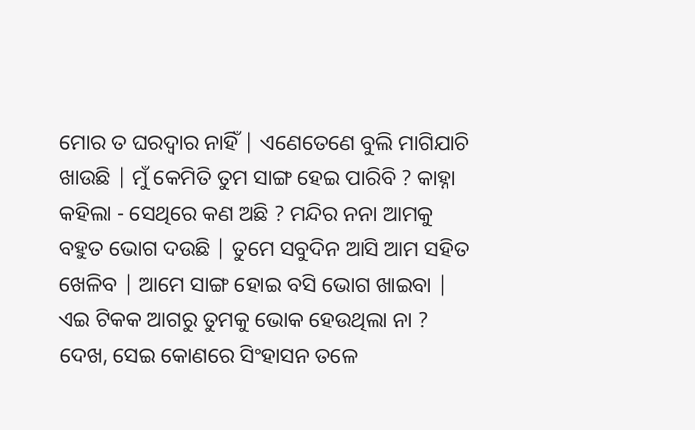ମୋର ତ ଘରଦ୍ୱାର ନାହିଁ | ଏଣେତେଣେ ବୁଲି ମାଗିଯାଚି ଖାଉଛି | ମୁଁ କେମିତି ତୁମ ସାଙ୍ଗ ହେଇ ପାରିବି ? କାହ୍ନା କହିଲା - ସେଥିରେ କଣ ଅଛି ? ମନ୍ଦିର ନନା ଆମକୁ ବହୁତ ଭୋଗ ଦଉଛି | ତୁମେ ସବୁଦିନ ଆସି ଆମ ସହିତ ଖେଳିବ | ଆମେ ସାଙ୍ଗ ହୋଇ ବସି ଭୋଗ ଖାଇବା | ଏଇ ଟିକକ ଆଗରୁ ତୁମକୁ ଭୋକ ହେଉଥିଲା ନା ? ଦେଖ, ସେଇ କୋଣରେ ସିଂହାସନ ତଳେ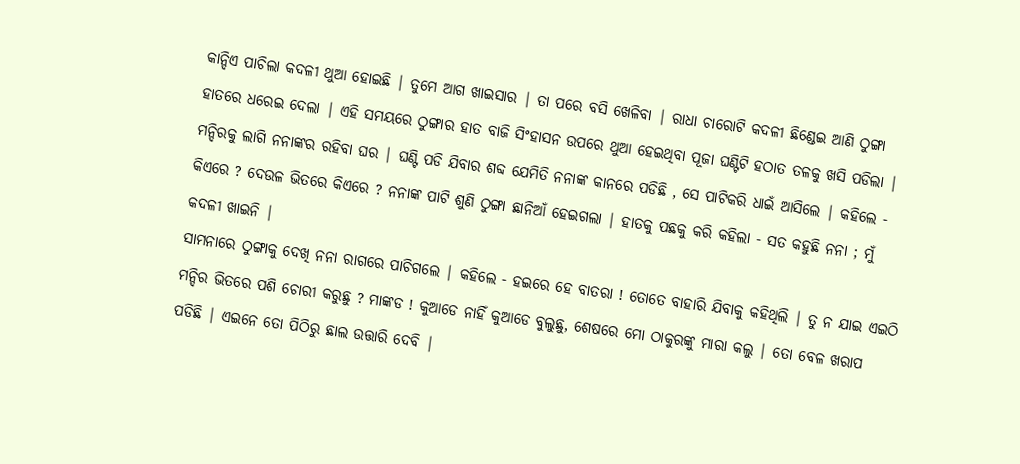କାନ୍ଦିଏ ପାଚିଲା କଦଳୀ ଥୁଆ ହୋଇଛି | ତୁମେ ଆଗ ଖାଇସାର | ତା ପରେ ବସି ଖେଳିବା | ରାଧା ଚାରୋଟି କଦଳୀ ଛିଣ୍ଡେଇ ଆଣି ଠୁଙ୍ଗା ହାତରେ ଧରେଇ ଦେଲା | ଏହି ସମୟରେ ଠୁଙ୍ଗାର ହାତ ବାଜି ସିଂହାସନ ଉପରେ ଥୁଆ ହେଇଥିବା ପୂଜା ଘଣ୍ଟିଟି ହଠାତ ତଳକୁ ଖସି ପଡିଲା | ମନ୍ଦିରକୁ ଲାଗି ନନାଙ୍କର ରହିବା ଘର | ଘଣ୍ଟି ପଡି ଯିବାର ଶବ୍ଦ ଯେମିତି ନନାଙ୍କ କାନରେ ପଡିଛି , ସେ ପାଟିକରି ଧାଇଁ ଆସିଲେ | କହିଲେ - କିଏରେ ? ଦେଉଳ ଭିତରେ କିଏରେ ? ନନାଙ୍କ ପାଟି ଶୁଣି ଠୁଙ୍ଗା ଛାନିଆଁ ହେଇଗଲା | ହାତକୁ ପଛକୁ କରି କହିଲା - ସତ କହୁଛି ନନା ; ମୁଁ କଦଳୀ ଖାଇନି |
ସାମନାରେ ଠୁଙ୍ଗାକୁ ଦେଖି ନନା ରାଗରେ ପାଚିଗଲେ | କହିଲେ - ହଇରେ ହେ ବାତରା ! ତୋତେ ବାହାରି ଯିବାକୁ କହିଥିଲି | ତୁ ନ ଯାଇ ଏଇଠି ମନ୍ଦିର ଭିତରେ ପଶି ଚୋରୀ କରୁଛୁ ? ମାଙ୍କଡ ! କୁଆଡେ ନାହିଁ କୁଆଡେ ବୁଲୁଛୁ, ଶେଷରେ ମୋ ଠାକୁରଙ୍କୁ ମାରା କଲୁ | ତୋ ବେଳ ଖରାପ ପଡିଛି | ଏଇନେ ତୋ ପିଠିରୁ ଛାଲ ଉତ୍ତାରି ଦେବି |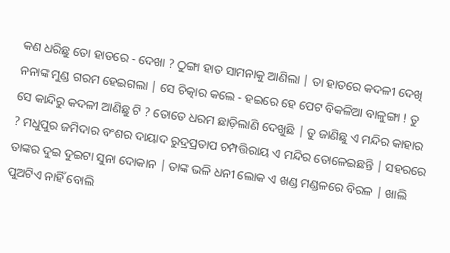କଣ ଧରିଛୁ ତୋ ହାତରେ - ଦେଖା ? ଠୁଙ୍ଗା ହାତ ସାମନାକୁ ଆଣିଲା | ତା ହାତରେ କଦଳୀ ଦେଖି ନନାଙ୍କ ମୁଣ୍ଡ ଗରମ ହେଇଗଲା | ସେ ଚିତ୍କାର କଲେ - ହଇରେ ହେ ପେଟ ବିକଳିଆ ବାଳୁଙ୍ଗା ! ତୁ ସେ କାନ୍ଦିରୁ କଦଳୀ ଆଣିଛୁ ଟି ? ତୋତେ ଧରମ ଛାଡ଼ିଲାଣି ଦେଖୁଛି | ତୁ ଜାଣିଛୁ ଏ ମନ୍ଦିର କାହାର ? ମଧୁପୁର ଜମିଦାର ବଂଶର ଦାୟାଦ ରୁଦ୍ରପ୍ରତାପ ଚମ୍ପତ୍ତିରାୟ ଏ ମନ୍ଦିର ତୋଳେଇଛନ୍ତି | ସହରରେ ତାଙ୍କର ଦୁଇ ଦୁଇଟା ସୁନା ଦୋକାନ | ତାଙ୍କ ଭଳି ଧନୀ ଲୋକ ଏ ଖଣ୍ଡ ମଣ୍ଡଳରେ ବିରଳ | ଖାଲି ପୁଅଟିଏ ନାହିଁ ବୋଲି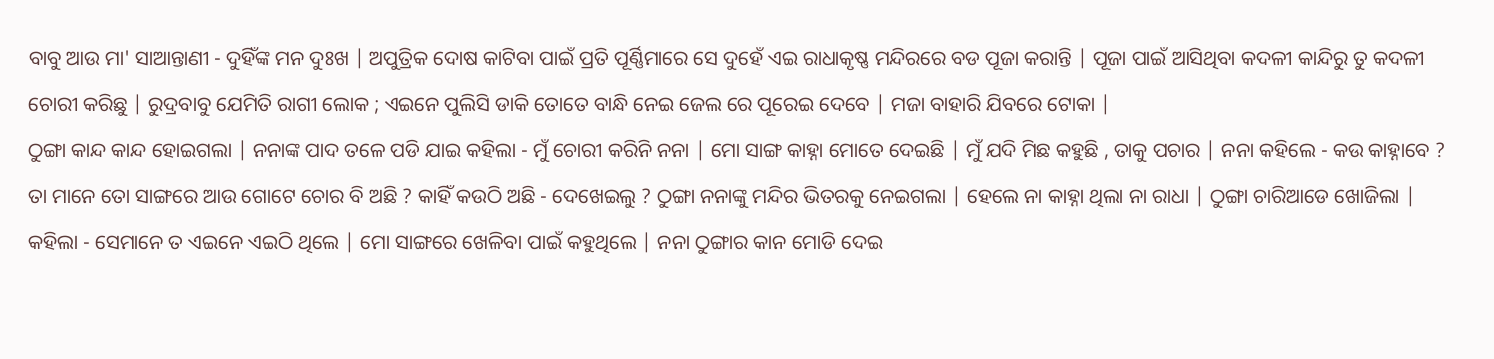ବାବୁ ଆଉ ମା' ସାଆନ୍ତାଣୀ - ଦୁହିଁଙ୍କ ମନ ଦୁଃଖ | ଅପୁତ୍ରିକ ଦୋଷ କାଟିବା ପାଇଁ ପ୍ରତି ପୂର୍ଣ୍ଣିମାରେ ସେ ଦୁହେଁ ଏଇ ରାଧାକୃଷ୍ଣ ମନ୍ଦିରରେ ବଡ ପୂଜା କରାନ୍ତି | ପୂଜା ପାଇଁ ଆସିଥିବା କଦଳୀ କାନ୍ଦିରୁ ତୁ କଦଳୀ ଚୋରୀ କରିଛୁ | ରୁଦ୍ରବାବୁ ଯେମିତି ରାଗୀ ଲୋକ ; ଏଇନେ ପୁଲିସି ଡାକି ତୋତେ ବାନ୍ଧି ନେଇ ଜେଲ ରେ ପୂରେଇ ଦେବେ | ମଜା ବାହାରି ଯିବରେ ଟୋକା |
ଠୁଙ୍ଗା କାନ୍ଦ କାନ୍ଦ ହୋଇଗଲା | ନନାଙ୍କ ପାଦ ତଳେ ପଡି ଯାଇ କହିଲା - ମୁଁ ଚୋରୀ କରିନି ନନା | ମୋ ସାଙ୍ଗ କାହ୍ନା ମୋତେ ଦେଇଛି | ମୁଁ ଯଦି ମିଛ କହୁଛି , ତାକୁ ପଚାର | ନନା କହିଲେ - କଉ କାହ୍ନାବେ ? ତା ମାନେ ତୋ ସାଙ୍ଗରେ ଆଉ ଗୋଟେ ଚୋର ବି ଅଛି ? କାହିଁ କଉଠି ଅଛି - ଦେଖେଇଲୁ ? ଠୁଙ୍ଗା ନନାଙ୍କୁ ମନ୍ଦିର ଭିତରକୁ ନେଇଗଲା | ହେଲେ ନା କାହ୍ନା ଥିଲା ନା ରାଧା | ଠୁଙ୍ଗା ଚାରିଆଡେ ଖୋଜିଲା | କହିଲା - ସେମାନେ ତ ଏଇନେ ଏଇଠି ଥିଲେ | ମୋ ସାଙ୍ଗରେ ଖେଳିବା ପାଇଁ କହୁଥିଲେ | ନନା ଠୁଙ୍ଗାର କାନ ମୋଡି ଦେଇ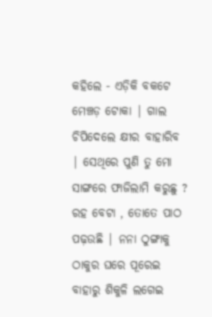କହିଲେ - ଏଡ଼ିକି ବକଟେ ମେଞ୍ଚଡ଼ ଟୋକା | ଗାଲ ଚିପିଦେଲେ କ୍ଷୀର ବାହାରିବ | ସେଥିରେ ପୁଣି ତୁ ମୋ ସାଙ୍ଗରେ ଫାଜିଲାମି କରୁଛୁ ? ରହ ବେଟା , ତୋତେ ପାଠ ପଢ଼ଉଛି | ନନା ଠୁଙ୍ଗାକୁ ଠାକୁର ଘରେ ପୂରେଇ ବାହାରୁ ଶିକୁଳି ଲଗେଇ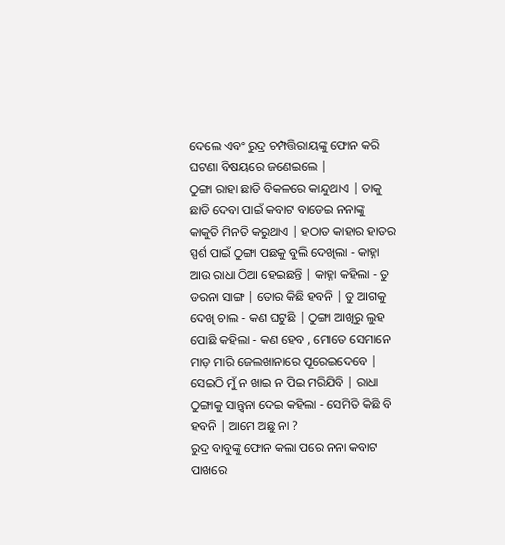ଦେଲେ ଏବଂ ରୁଦ୍ର ଚମ୍ପତ୍ତିରାୟଙ୍କୁ ଫୋନ କରି ଘଟଣା ବିଷୟରେ ଜଣେଇଲେ |
ଠୁଙ୍ଗା ରାହା ଛାଡି ବିକଳରେ କାନ୍ଦୁଥାଏ | ତାକୁ ଛାଡି ଦେବା ପାଇଁ କବାଟ ବାଡେଇ ନନାଙ୍କୁ କାକୁତି ମିନତି କରୁଥାଏ | ହଠାତ କାହାର ହାତର ସ୍ପର୍ଶ ପାଇଁ ଠୁଙ୍ଗା ପଛକୁ ବୁଲି ଦେଖିଲା - କାହ୍ନା ଆଉ ରାଧା ଠିଆ ହେଇଛନ୍ତି | କାହ୍ନା କହିଲା - ତୁ ଡରନା ସାଙ୍ଗ | ତୋର କିଛି ହବନି | ତୁ ଆଗକୁ ଦେଖି ଚାଲ - କଣ ଘଟୁଛି | ଠୁଙ୍ଗା ଆଖିରୁ ଲୁହ ପୋଛି କହିଲା - କଣ ହେବ , ମୋତେ ସେମାନେ ମାଡ଼ ମାରି ଜେଲଖାନାରେ ପୂରେଇଦେବେ | ସେଇଠି ମୁଁ ନ ଖାଇ ନ ପିଇ ମରିଯିବି | ରାଧା ଠୁଙ୍ଗାକୁ ସାନ୍ତ୍ୱନା ଦେଇ କହିଲା - ସେମିତି କିଛି ବି ହବନି | ଆମେ ଅଛୁ ନା ?
ରୁଦ୍ର ବାବୁଙ୍କୁ ଫୋନ କଲା ପରେ ନନା କବାଟ ପାଖରେ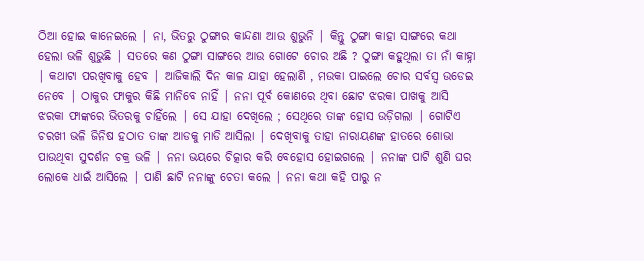ଠିଆ ହୋଇ କାନେଇଲେ | ନା, ଭିତରୁ ଠୁଙ୍ଗାର କାନ୍ଦଣା ଆଉ ଶୁଭୁନି | କିନ୍ତୁ ଠୁଙ୍ଗା କାହା ସାଙ୍ଗରେ କଥା ହେଲା ଭଳି ଶୁଭୁଛି | ସତରେ କଣ ଠୁଙ୍ଗା ସାଙ୍ଗରେ ଆଉ ଗୋଟେ ଚୋର ଅଛି ? ଠୁଙ୍ଗା କହୁଥିଲା ତା ନାଁ କାହ୍ନା | କଥାଟା ପରଖିବାକୁ ହେବ | ଆଜିକାଲି ଦିନ କାଳ ଯାହା ହେଲାଣି , ମଉକା ପାଇଲେ ଚୋର ସର୍ବସ୍ବ ଉଡେଇ ନେବେ | ଠାକୁର ଫାକୁର କିଛି ମାନିବେ ନାହିଁ | ନନା ପୂର୍ବ କୋଣରେ ଥିବା ଛୋଟ ଝରକା ପାଖକୁ ଆସି ଝରକା ଫାଙ୍କରେ ଭିତରକୁ ଚାହିଁଲେ | ସେ ଯାହା ଦେଖିଲେ ; ସେଥିରେ ତାଙ୍କ ହୋସ ଉଡ଼ିଗଲା | ଗୋଟିଏ ଚରଖୀ ଭଳି ଜିନିଷ ହଠାତ ତାଙ୍କ ଆଡକୁ ମାଡି ଆସିଲା | ଦେଖିବାକୁ ତାହା ନାରାୟଣଙ୍କ ହାତରେ ଶୋଭା ପାଉଥିବା ସୁଦର୍ଶନ ଚକ୍ର ଭଳି | ନନା ଭୟରେ ଚିତ୍କାର କରି ବେହୋସ ହୋଇଗଲେ | ନନାଙ୍କ ପାଟି ଶୁଣି ଘର ଲୋକେ ଧାଇଁ ଆସିଲେ | ପାଣି ଛାଟି ନନାଙ୍କୁ ଚେତା କଲେ | ନନା କଥା କହି ପାରୁ ନ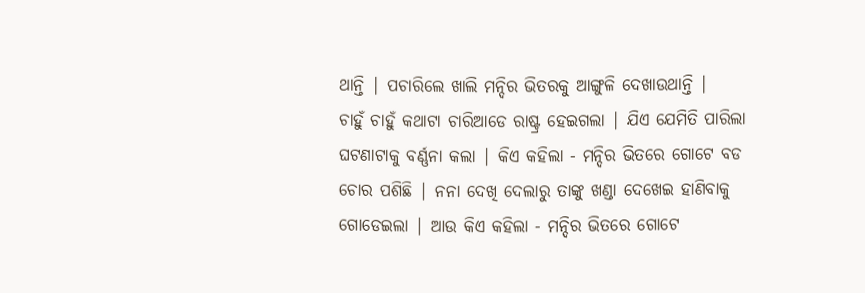ଥାନ୍ତି | ପଚାରିଲେ ଖାଲି ମନ୍ଦିର ଭିତରକୁ ଆଙ୍ଗୁଳି ଦେଖାଉଥାନ୍ତି |
ଚାହୁଁ ଚାହୁଁ କଥାଟା ଚାରିଆଡେ ରାଷ୍ଟ୍ର ହେଇଗଲା | ଯିଏ ଯେମିତି ପାରିଲା ଘଟଣାଟାକୁ ବର୍ଣ୍ଣନା କଲା | କିଏ କହିଲା - ମନ୍ଦିର ଭିତରେ ଗୋଟେ ବଡ ଚୋର ପଶିଛି | ନନା ଦେଖି ଦେଲାରୁ ତାଙ୍କୁ ଖଣ୍ଡା ଦେଖେଇ ହାଣିବାକୁ ଗୋଡେଇଲା | ଆଉ କିଏ କହିଲା - ମନ୍ଦିର ଭିତରେ ଗୋଟେ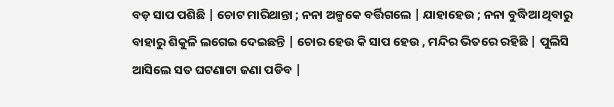ବଡ଼ ସାପ ପଶିଛି | ଚୋଟ ମାରିଥାନ୍ତା ; ନନା ଅଳ୍ପକେ ବର୍ତ୍ତିଗଲେ | ଯାହାହେଉ ; ନନା ବୁଦ୍ଧିଆ ଥିବାରୁ ବାହାରୁ ଶିକୁଳି ଲଗେଇ ଦେଇଛନ୍ତି | ଚୋର ହେଉ କି ସାପ ହେଉ , ମନ୍ଦିର ଭିତରେ ରହିଛି | ପୁଲିସି ଆସିଲେ ସତ ଘଟଣାଟା ଜଣା ପଡିବ |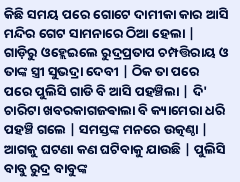କିଛି ସମୟ ପରେ ଗୋଟେ ଦାମୀକା କାର ଆସି ମନ୍ଦିର ଗେଟ ସାମନାରେ ଠିଆ ହେଲା | ଗାଡ଼ିରୁ ଓହ୍ଲେଇଲେ ରୁଦ୍ରପ୍ରତାପ ଚମ୍ପତ୍ତିରାୟ ଓ ତାଙ୍କ ସ୍ତ୍ରୀ ସୁଭଦ୍ରା ଦେବୀ | ଠିକ ତା ପରେ ପରେ ପୁଲିସି ଗାଡି ବି ଆସି ପହଞ୍ଚିଲା | ଦି' ଚାରିଟା ଖବରକାଗଜଵାଲା ବି କ୍ୟାମେରା ଧରି ପହଞ୍ଚି ଗଲେ | ସମସ୍ତଙ୍କ ମନରେ ଉତ୍କଣ୍ଠା | ଆଗକୁ ଘଟଣା କଣ ଘଟିବାକୁ ଯାଉଛି | ପୁଲିସି ବାବୁ ରୁଦ୍ର ବାବୁଙ୍କ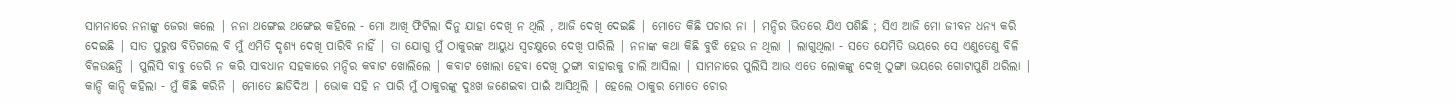ସାମନାରେ ନନାଙ୍କୁ ଜେରା କଲେ | ନନା ଥଙ୍ଗେଇ ଥଙ୍ଗେଇ କହିଲେ - ମୋ ଆଖି ଫିଟିଲା ଦିନୁ ଯାହା ଦେଖି ନ ଥିଲି , ଆଜି ଦେଖି ଦେଇଛି | ମୋତେ କିଛି ପଚାର ନା | ମନ୍ଦିର ଭିତରେ ଯିଏ ପଶିଛି ; ସିଏ ଆଜି ମୋ ଜୀବନ ଧନ୍ୟ କରି ଦେଇଛି | ସାତ ପୁରୁଷ ବିତିଗଲେ ବି ମୁଁ ଏମିତି ଦୃଶ୍ୟ ଦେଖି ପାରିବି ନାହିଁ | ତା ଯୋଗୁ ମୁଁ ଠାକୁରଙ୍କ ଆୟୁଧ ସ୍ୱଚକ୍ଷୁରେ ଦେଖି ପାରିଲି | ନନାଙ୍କ କଥା କିଛି ବୁଝି ହେଉ ନ ଥିଲା | ଲାଗୁଥିଲା - ସତେ ଯେମିତି ଭୟରେ ସେ ଏଣୁତେଣୁ ବିଳି ବିଳଉଛନ୍ତି | ପୁଲିସି ବାବୁ ଡେରି ନ କରି ସାବଧାନ ସହକାରେ ମନ୍ଦିର କବାଟ ଖୋଲିଲେ | କବାଟ ଖୋଲା ହେବା ଦେଖି ଠୁଙ୍ଗା ବାହାରକୁ ଚାଲି ଆସିଲା | ସାମନାରେ ପୁଲିସି ଆଉ ଏତେ ଲୋକଙ୍କୁ ଦେଖି ଠୁଙ୍ଗା ଭୟରେ ଗୋଟାପୁଣି ଥରିଲା | କାନ୍ଦି କାନ୍ଦି କହିଲା - ମୁଁ କିଛି କରିନି | ମୋତେ ଛାଡିଦିଅ | ଭୋକ ସହି ନ ପାରି ମୁଁ ଠାକୁରଙ୍କୁ ଦୁଃଖ ଜଣେଇବା ପାଇଁ ଆସିଥିଲି | ହେଲେ ଠାକୁର ମୋତେ ଚୋର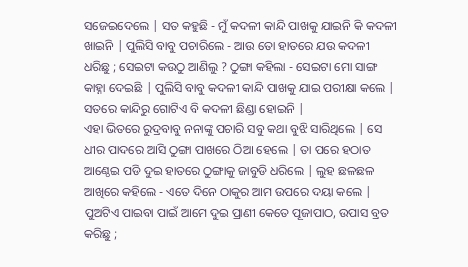ସଜେଇଦେଲେ | ସତ କହୁଛି - ମୁଁ କଦଳୀ କାନ୍ଦି ପାଖକୁ ଯାଇନି କି କଦଳୀ ଖାଇନି | ପୁଲିସି ବାବୁ ପଚାରିଲେ - ଆଉ ତୋ ହାତରେ ଯଉ କଦଳୀ ଧରିଛୁ ; ସେଇଟା କଉଠୁ ଆଣିଲୁ ? ଠୁଙ୍ଗା କହିଲା - ସେଇଟା ମୋ ସାଙ୍ଗ କାହ୍ନା ଦେଇଛି | ପୁଲିସି ବାବୁ କଦଳୀ କାନ୍ଦି ପାଖକୁ ଯାଇ ପରୀକ୍ଷା କଲେ | ସତରେ କାନ୍ଦିରୁ ଗୋଟିଏ ବି କଦଳୀ ଛିଣ୍ଡା ହୋଇନି |
ଏହା ଭିତରେ ରୁଦ୍ରବାବୁ ନନାଙ୍କୁ ପଚାରି ସବୁ କଥା ବୁଝି ସାରିଥିଲେ | ସେ ଧୀର ପାଦରେ ଆସି ଠୁଙ୍ଗା ପାଖରେ ଠିଆ ହେଲେ | ତା ପରେ ହଠାତ ଆଣ୍ଠେଇ ପଡି ଦୁଇ ହାତରେ ଠୁଙ୍ଗାକୁ ଜାବୁଡି ଧରିଲେ | ଲୁହ ଛଳଛଳ ଆଖିରେ କହିଲେ - ଏତେ ଦିନେ ଠାକୁର ଆମ ଉପରେ ଦୟା କଲେ | ପୁଅଟିଏ ପାଇବା ପାଇଁ ଆମେ ଦୁଇ ପ୍ରାଣୀ କେତେ ପୂଜାପାଠ, ଉପାସ ବ୍ରତ କରିଛୁ ;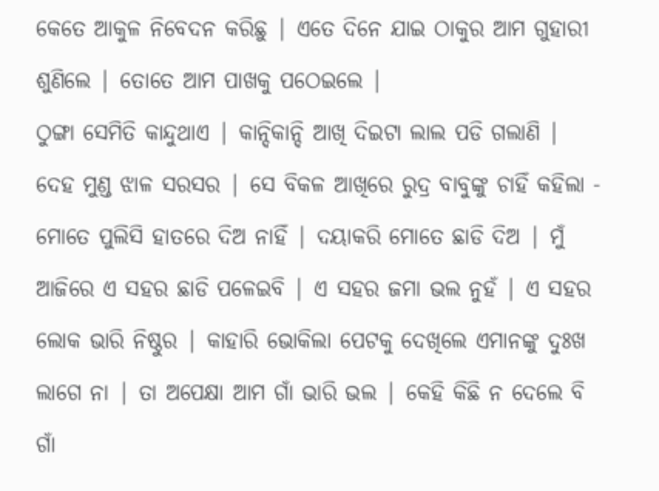କେତେ ଆକୁଳ ନିବେଦନ କରିଛୁ | ଏତେ ଦିନେ ଯାଇ ଠାକୁର ଆମ ଗୁହାରୀ ଶୁଣିଲେ | ତୋତେ ଆମ ପାଖକୁ ପଠେଇଲେ |
ଠୁଙ୍ଗା ସେମିତି କାନ୍ଦୁଥାଏ | କାନ୍ଦିକାନ୍ଦି ଆଖି ଦିଇଟା ଲାଲ ପଡି ଗଲାଣି | ଦେହ ମୁଣ୍ଡ ଝାଳ ସରସର | ସେ ବିକଳ ଆଖିରେ ରୁଦ୍ର ବାବୁଙ୍କୁ ଚାହିଁ କହିଲା - ମୋତେ ପୁଲିସି ହାତରେ ଦିଅ ନାହିଁ | ଦୟାକରି ମୋତେ ଛାଡି ଦିଅ | ମୁଁ ଆଜିରେ ଏ ସହର ଛାଡି ପଳେଇବି | ଏ ସହର ଜମା ଭଲ ନୁହଁ | ଏ ସହର ଲୋକ ଭାରି ନିଷ୍ଠୁର | କାହାରି ଭୋକିଲା ପେଟକୁ ଦେଖିଲେ ଏମାନଙ୍କୁ ଦୁଃଖ ଲାଗେ ନା | ତା ଅପେକ୍ଷା ଆମ ଗାଁ ଭାରି ଭଲ | କେହି କିଛି ନ ଦେଲେ ବି ଗାଁ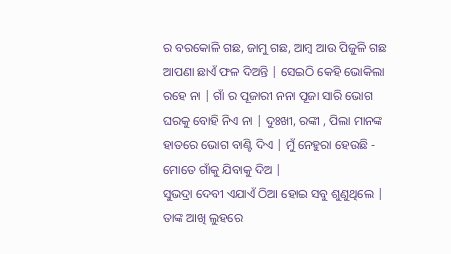ର ବରକୋଳି ଗଛ, ଜାମୁ ଗଛ, ଆମ୍ବ ଆଉ ପିଜୁଳି ଗଛ ଆପଣା ଛାଏଁ ଫଳ ଦିଅନ୍ତି | ସେଇଠି କେହି ଭୋକିଲା ରହେ ନା | ଗାଁ ର ପୂଜାରୀ ନନା ପୂଜା ସାରି ଭୋଗ ଘରକୁ ବୋହି ନିଏ ନା | ଦୁଃଖୀ, ରଙ୍କୀ , ପିଲା ମାନଙ୍କ ହାତରେ ଭୋଗ ବାଣ୍ଟି ଦିଏ | ମୁଁ ନେହୁରା ହେଉଛି - ମୋତେ ଗାଁକୁ ଯିବାକୁ ଦିଅ |
ସୁଭଦ୍ରା ଦେବୀ ଏଯାଏଁ ଠିଆ ହୋଇ ସବୁ ଶୁଣୁଥିଲେ | ତାଙ୍କ ଆଖି ଲୁହରେ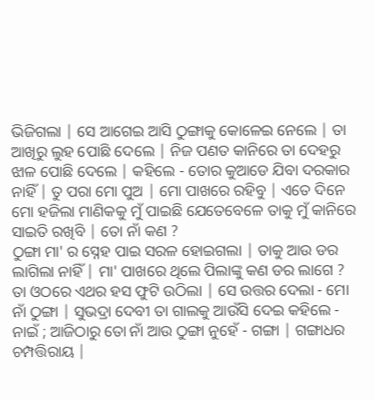ଭିଜିଗଲା | ସେ ଆଗେଇ ଆସି ଠୁଙ୍ଗାକୁ କୋଳେଇ ନେଲେ | ତା ଆଖିରୁ ଲୁହ ପୋଛି ଦେଲେ | ନିଜ ପଣତ କାନିରେ ତା ଦେହରୁ ଝାଳ ପୋଛି ଦେଲେ | କହିଲେ - ତୋର କୁଆଡେ ଯିବା ଦରକାର ନାହିଁ | ତୁ ପରା ମୋ ପୁଅ | ମୋ ପାଖରେ ରହିବୁ | ଏତେ ଦିନେ ମୋ ହଜିଲା ମାଣିକକୁ ମୁଁ ପାଇଛି ଯେତେବେଳେ ତାକୁ ମୁଁ କାନିରେ ସାଇତି ରଖିବି | ତୋ ନାଁ କଣ ?
ଠୁଙ୍ଗା ମା' ର ସ୍ନେହ ପାଇ ସରଳ ହୋଇଗଲା | ତାକୁ ଆଉ ଡର ଲାଗିଲା ନାହିଁ | ମା' ପାଖରେ ଥିଲେ ପିଲାଙ୍କୁ କଣ ଡର ଲାଗେ ? ତା ଓଠରେ ଏଥର ହସ ଫୁଟି ଉଠିଲା | ସେ ଉତ୍ତର ଦେଲା - ମୋ ନାଁ ଠୁଙ୍ଗା | ସୁଭଦ୍ରା ଦେବୀ ତା ଗାଲକୁ ଆଉଁସି ଦେଇ କହିଲେ - ନାଇଁ ; ଆଜିଠାରୁ ତୋ ନାଁ ଆଉ ଠୁଙ୍ଗା ନୁହେଁ - ଗଙ୍ଗା | ଗଙ୍ଗାଧର ଚମ୍ପତ୍ତିରାୟ |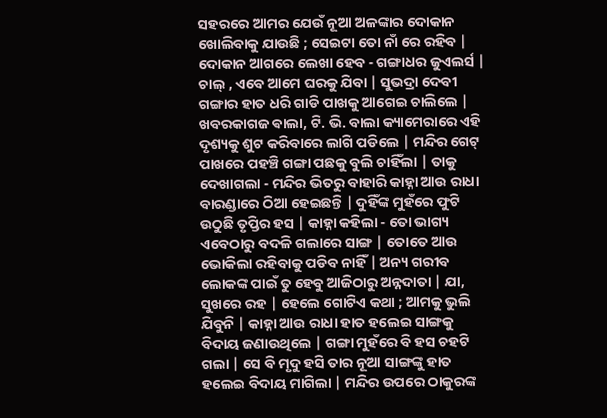ସହରରେ ଆମର ଯେଉଁ ନୂଆ ଅଳଙ୍କାର ଦୋକାନ ଖୋଲିବାକୁ ଯାଉଛି ; ସେଇଟା ତୋ ନାଁ ରେ ରହିବ | ଦୋକାନ ଆଗରେ ଲେଖା ହେବ - ଗଙ୍ଗାଧର ଜୁଏଲର୍ସ | ଚାଲ୍ , ଏବେ ଆମେ ଘରକୁ ଯିବା | ସୁଭଦ୍ରା ଦେବୀ ଗଙ୍ଗାର ହାତ ଧରି ଗାଡି ପାଖକୁ ଆଗେଇ ଚାଲିଲେ | ଖବରକାଗଜ ଵାଲା, ଟି. ଭି. ବାଲା କ୍ୟାମେରାରେ ଏହି ଦୃଶ୍ୟକୁ ଶୁଟ କରିବାରେ ଲାଗି ପଡିଲେ | ମନ୍ଦିର ଗେଟ୍ ପାଖରେ ପହଞ୍ଚି ଗଙ୍ଗା ପଛକୁ ବୁଲି ଚାହିଁଲା | ତାକୁ ଦେଖାଗଲା - ମନ୍ଦିର ଭିତରୁ ବାହାରି କାହ୍ନା ଆଉ ରାଧା ବାରଣ୍ଡାରେ ଠିଆ ହେଇଛନ୍ତି | ଦୁହିଁଙ୍କ ମୁହଁରେ ଫୁଟି ଉଠୁଛି ତୃପ୍ତିର ହସ | କାହ୍ନା କହିଲା - ତୋ ଭାଗ୍ୟ ଏବେଠାରୁ ବଦଳି ଗଲାରେ ସାଙ୍ଗ | ତୋତେ ଆଉ ଭୋକିଲା ରହିବାକୁ ପଡିବ ନାହିଁ | ଅନ୍ୟ ଗରୀବ ଲୋକଙ୍କ ପାଇଁ ତୁ ହେବୁ ଆଜିଠାରୁ ଅନ୍ନଦାତା | ଯା, ସୁଖରେ ରହ | ହେଲେ ଗୋଟିଏ କଥା ; ଆମକୁ ଭୁଲି ଯିବୁନି | କାହ୍ନା ଆଉ ରାଧା ହାତ ହଲେଇ ସାଙ୍ଗକୁ ବିଦାୟ ଜଣାଉଥିଲେ | ଗଙ୍ଗା ମୁହଁରେ ବି ହସ ଚହଟି ଗଲା | ସେ ବି ମୃଦୁ ହସି ତାର ନୂଆ ସାଙ୍ଗଙ୍କୁ ହାତ ହଲେଇ ବିଦାୟ ମାଗିଲା | ମନ୍ଦିର ଉପରେ ଠାକୁରଙ୍କ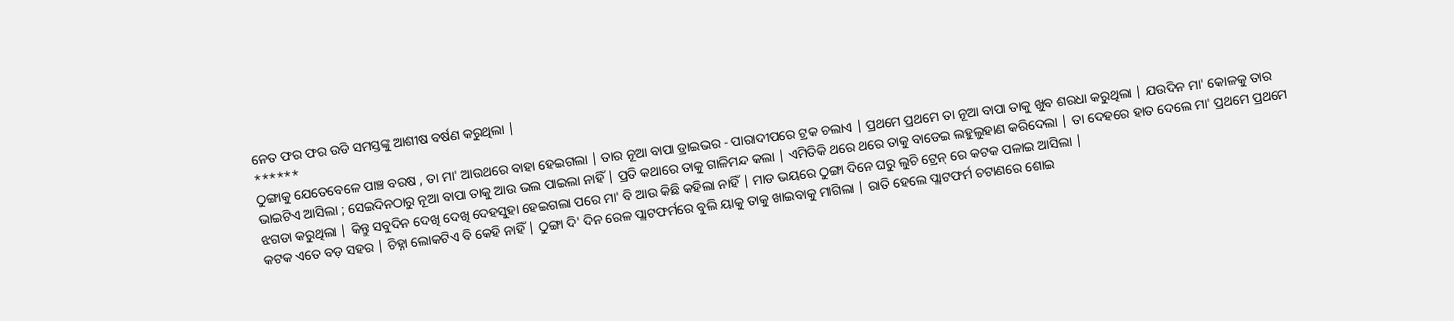ନେତ ଫର ଫର ଉଡି ସମସ୍ତଙ୍କୁ ଆଶୀଷ ବର୍ଷଣ କରୁଥିଲା |
******
ଠୁଙ୍ଗାକୁ ଯେତେବେଳେ ପାଞ୍ଚ ବରଷ , ତା ମା' ଆଉଥରେ ବାହା ହେଇଗଲା | ତାର ନୂଆ ବାପା ଡ୍ରାଇଭର - ପାରାଦୀପରେ ଟ୍ରକ ଚଲାଏ | ପ୍ରଥମେ ପ୍ରଥମେ ତା ନୂଆ ବାପା ତାକୁ ଖୁବ ଶରଧା କରୁଥିଲା | ଯଉଦିନ ମା' କୋଳକୁ ତାର ଭାଇଟିଏ ଆସିଲା ; ସେଇଦିନଠାରୁ ନୂଆ ବାପା ତାକୁ ଆଉ ଭଲ ପାଇଲା ନାହିଁ | ପ୍ରତି କଥାରେ ତାକୁ ଗାଳିମନ୍ଦ କଲା | ଏମିତିକି ଥରେ ଥରେ ତାକୁ ବାଡେଇ ଲହୁଲୁହାଣ କରିଦେଲା | ତା ଦେହରେ ହାତ ଦେଲେ ମା' ପ୍ରଥମେ ପ୍ରଥମେ ଝଗଡା କରୁଥିଲା | କିନ୍ତୁ ସବୁଦିନ ଦେଖି ଦେଖି ଦେହସୁହା ହେଇଗଲା ପରେ ମା' ବି ଆଉ କିଛି କହିଲା ନାହିଁ | ମାଡ ଭୟରେ ଠୁଙ୍ଗା ଦିନେ ଘରୁ ଲୁଚି ଟ୍ରେନ୍ ରେ କଟକ ପଳାଇ ଆସିଲା |
କଟକ ଏତେ ବଡ଼ ସହର | ଚିହ୍ନା ଲୋକଟିଏ ବି କେହି ନାହିଁ | ଠୁଙ୍ଗା ଦି' ଦିନ ରେଳ ପ୍ଲାଟଫର୍ମରେ ବୁଲି ୟାକୁ ତାକୁ ଖାଇବାକୁ ମାଗିଲା | ରାତି ହେଲେ ପ୍ଲାଟଫର୍ମ ଚଟାଣରେ ଶୋଇ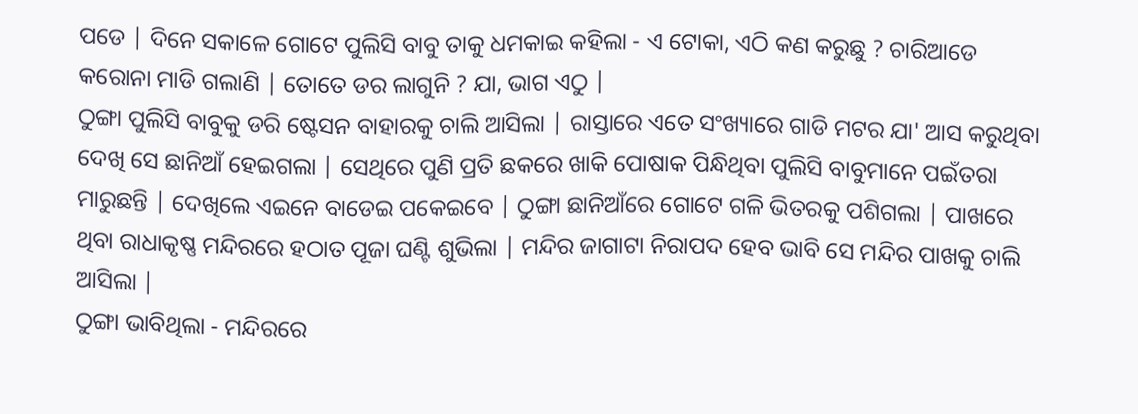ପଡେ | ଦିନେ ସକାଳେ ଗୋଟେ ପୁଲିସି ବାବୁ ତାକୁ ଧମକାଇ କହିଲା - ଏ ଟୋକା, ଏଠି କଣ କରୁଛୁ ? ଚାରିଆଡେ କରୋନା ମାଡି ଗଲାଣି | ତୋତେ ଡର ଲାଗୁନି ? ଯା, ଭାଗ ଏଠୁ |
ଠୁଙ୍ଗା ପୁଲିସି ବାବୁକୁ ଡରି ଷ୍ଟେସନ ବାହାରକୁ ଚାଲି ଆସିଲା | ରାସ୍ତାରେ ଏତେ ସଂଖ୍ୟାରେ ଗାଡି ମଟର ଯା' ଆସ କରୁଥିବା ଦେଖି ସେ ଛାନିଆଁ ହେଇଗଲା | ସେଥିରେ ପୁଣି ପ୍ରତି ଛକରେ ଖାକି ପୋଷାକ ପିନ୍ଧିଥିବା ପୁଲିସି ବାବୁମାନେ ପଇଁତରା ମାରୁଛନ୍ତି | ଦେଖିଲେ ଏଇନେ ବାଡେଇ ପକେଇବେ | ଠୁଙ୍ଗା ଛାନିଆଁରେ ଗୋଟେ ଗଳି ଭିତରକୁ ପଶିଗଲା | ପାଖରେ ଥିବା ରାଧାକୃଷ୍ଣ ମନ୍ଦିରରେ ହଠାତ ପୂଜା ଘଣ୍ଟି ଶୁଭିଲା | ମନ୍ଦିର ଜାଗାଟା ନିରାପଦ ହେବ ଭାବି ସେ ମନ୍ଦିର ପାଖକୁ ଚାଲି ଆସିଲା |
ଠୁଙ୍ଗା ଭାବିଥିଲା - ମନ୍ଦିରରେ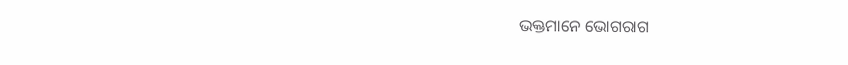ଭକ୍ତମାନେ ଭୋଗରାଗ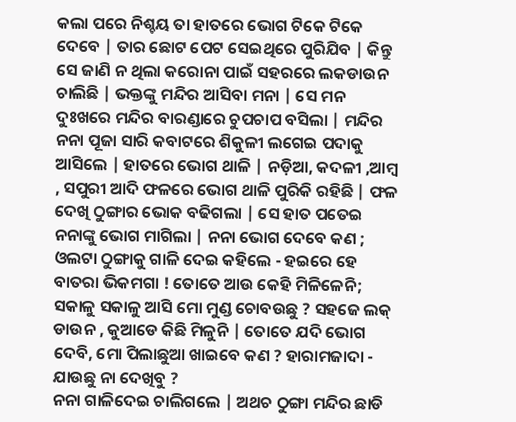କଲା ପରେ ନିଶ୍ଚୟ ତା ହାତରେ ଭୋଗ ଟିକେ ଟିକେ ଦେବେ | ତାର ଛୋଟ ପେଟ ସେଇଥିରେ ପୁରିଯିବ | କିନ୍ତୁ ସେ ଜାଣି ନ ଥିଲା କରୋନା ପାଇଁ ସହରରେ ଲକଡାଉନ ଚାଲିଛି | ଭକ୍ତଙ୍କୁ ମନ୍ଦିର ଆସିବା ମନା | ସେ ମନ ଦୁଃଖରେ ମନ୍ଦିର ବାରଣ୍ଡାରେ ଚୁପଚାପ ବସିଲା | ମନ୍ଦିର ନନା ପୂଜା ସାରି କବାଟରେ ଶିକୁଳୀ ଲଗେଇ ପଦାକୁ ଆସିଲେ | ହାତରେ ଭୋଗ ଥାଳି | ନଡ଼ିଆ, କଦଳୀ ,ଆମ୍ବ , ସପୁରୀ ଆଦି ଫଳରେ ଭୋଗ ଥାଳି ପୁରିକି ରହିଛି | ଫଳ ଦେଖି ଠୁଙ୍ଗାର ଭୋକ ବଢିଗଲା | ସେ ହାତ ପତେଇ ନନାଙ୍କୁ ଭୋଗ ମାଗିଲା | ନନା ଭୋଗ ଦେବେ କଣ ; ଓଲଟା ଠୁଙ୍ଗାକୁ ଗାଳି ଦେଇ କହିଲେ - ହଇରେ ହେ ବାତରା ଭିକମଗା ! ତୋତେ ଆଉ କେହି ମିଳିଳେନି; ସକାଳୁ ସକାଳୁ ଆସି ମୋ ମୁଣ୍ଡ ଚୋବଉଛୁ ? ସହଜେ ଲକ୍ ଡାଉନ , କୁଆଡେ କିଛି ମିଳୁନି | ତୋତେ ଯଦି ଭୋଗ ଦେବି, ମୋ ପିଲାଛୁଆ ଖାଇବେ କଣ ? ହାରାମଜାଦା - ଯାଉଛୁ ନା ଦେଖିବୁ ?
ନନା ଗାଳିଦେଇ ଚାଲିଗଲେ | ଅଥଚ ଠୁଙ୍ଗା ମନ୍ଦିର ଛାଡି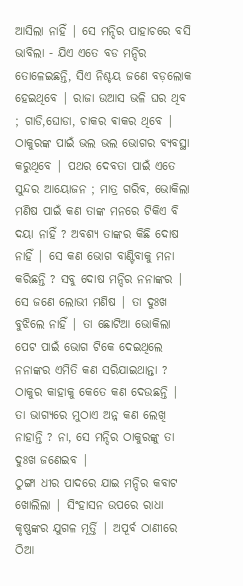ଆସିଲା ନାହିଁ | ସେ ମନ୍ଦିର ପାହାଚରେ ବସି ଭାବିଲା - ଯିଏ ଏତେ ବଡ ମନ୍ଦିର ତୋଳେଇଛନ୍ତି, ସିଏ ନିଶ୍ଚୟ ଜଣେ ବଡ଼ଲୋକ ହେଇଥିବେ | ରାଜା ଉଆସ ଭଳି ଘର ଥିବ ; ଗାଡି,ଘୋଡା, ଚାକର ଵାକର ଥିବେ | ଠାକୁରଙ୍କ ପାଇଁ ଭଲ ଭଲ ଭୋଗର ବ୍ୟବସ୍ଥା କରୁଥିବେ | ପଥର ଦେବତା ପାଇଁ ଏତେ ସୁନ୍ଦର ଆୟୋଜନ ; ମାତ୍ର ଗରିବ, ଭୋକିଲା ମଣିଷ ପାଇଁ କଣ ତାଙ୍କ ମନରେ ଟିକିଏ ବି ଦୟା ନାହିଁ ? ଅବଶ୍ୟ ତାଙ୍କର କିଛି ଦୋଷ ନାହିଁ | ସେ କଣ ଭୋଗ ବାଣ୍ଟିବାକୁ ମନା କରିଛନ୍ତି ? ସବୁ ଦୋଷ ମନ୍ଦିର ନନାଙ୍କର | ସେ ଜଣେ ଲୋଭୀ ମଣିଷ | ତା ଦୁଃଖ ବୁଝିଲେ ନାହିଁ | ତା ଛୋଟିଆ ଭୋକିଲା ପେଟ ପାଇଁ ଭୋଗ ଟିକେ ଦେଇଥିଲେ ନନାଙ୍କର ଏମିତି କଣ ସରିଯାଇଥାନ୍ତା ? ଠାକୁର କାହାକୁ କେତେ କଣ ଦେଉଛନ୍ତି | ତା ଭାଗ୍ୟରେ ମୁଠାଏ ଅନ୍ନ କଣ ଲେଖି ନାହାନ୍ତି ? ନା, ସେ ମନ୍ଦିର ଠାକୁରଙ୍କୁ ତା ଦୁଃଖ ଜଣେଇବ |
ଠୁଙ୍ଗା ଧୀର ପାଦରେ ଯାଇ ମନ୍ଦିର କବାଟ ଖୋଲିଲା | ସିଂହାସନ ଉପରେ ରାଧା କୃଷ୍ଣଙ୍କର ଯୁଗଳ ମୂର୍ତ୍ତି | ଅପୂର୍ବ ଠାଣୀରେ ଠିଆ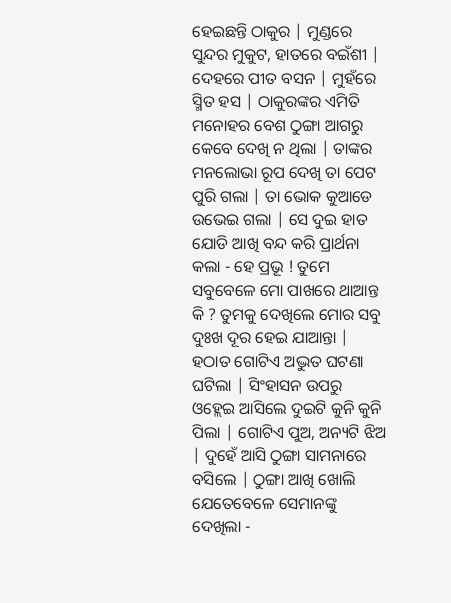ହେଇଛନ୍ତି ଠାକୁର | ମୁଣ୍ଡରେ ସୁନ୍ଦର ମୁକୁଟ, ହାତରେ ବଇଁଶୀ | ଦେହରେ ପୀତ ବସନ | ମୁହଁରେ ସ୍ମିତ ହସ | ଠାକୁରଙ୍କର ଏମିତି ମନୋହର ବେଶ ଠୁଙ୍ଗା ଆଗରୁ କେବେ ଦେଖି ନ ଥିଲା | ତାଙ୍କର ମନଲୋଭା ରୂପ ଦେଖି ତା ପେଟ ପୁରି ଗଲା | ତା ଭୋକ କୁଆଡେ ଉଭେଇ ଗଲା | ସେ ଦୁଇ ହାତ ଯୋଡି ଆଖି ବନ୍ଦ କରି ପ୍ରାର୍ଥନା କଲା - ହେ ପ୍ରଭୂ ! ତୁମେ ସବୁବେଳେ ମୋ ପାଖରେ ଥାଆନ୍ତ କି ? ତୁମକୁ ଦେଖିଲେ ମୋର ସବୁ ଦୁଃଖ ଦୂର ହେଇ ଯାଆନ୍ତା |
ହଠାତ ଗୋଟିଏ ଅଦ୍ଭୁତ ଘଟଣା ଘଟିଲା | ସିଂହାସନ ଉପରୁ ଓହ୍ଲେଇ ଆସିଲେ ଦୁଇଟି କୁନି କୁନି ପିଲା | ଗୋଟିଏ ପୁଅ, ଅନ୍ୟଟି ଝିଅ | ଦୁହେଁ ଆସି ଠୁଙ୍ଗା ସାମନାରେ ବସିଲେ | ଠୁଙ୍ଗା ଆଖି ଖୋଲି ଯେତେବେଳେ ସେମାନଙ୍କୁ ଦେଖିଲା -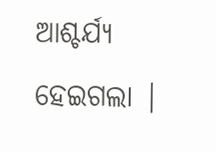ଆଶ୍ଚର୍ଯ୍ୟ ହେଇଗଲା |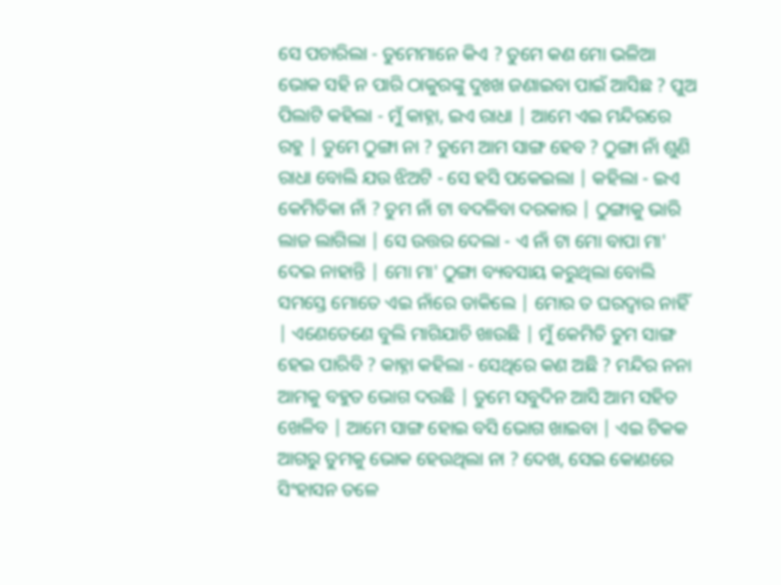ସେ ପଚାରିଲା - ତୁମେମାନେ କିଏ ? ତୁମେ କଣ ମୋ ଭଳିଆ ଭୋକ ସହି ନ ପାରି ଠାକୁରଙ୍କୁ ଦୁଃଖ ଜଣାଇବା ପାଇଁ ଆସିଛ ? ପୁଅ ପିଲାଟି କହିଲା - ମୁଁ କାହ୍ନା, ଇଏ ରାଧା | ଆମେ ଏଇ ମନ୍ଦିରରେ ରହୁ | ତୁମେ ଠୁଙ୍ଗା ନା ? ତୁମେ ଆମ ସାଙ୍ଗ ହେବ ? ଠୁଙ୍ଗା ନାଁ ଶୁଣି ରାଧା ବୋଲି ଯଉ ଝିଅଟି - ସେ ହସି ପକେଇଲା | କହିଲା - ଇଏ କେମିତିକା ନାଁ ? ତୁମ ନାଁ ଟା ବଦଳିବା ଦରକାର | ଠୁଙ୍ଗାକୁ ଭାରି ଲାଜ ଲାଗିଲା | ସେ ଉତ୍ତର ଦେଲା - ଏ ନାଁ ଟା ମୋ ବାପା ମା' ଦେଇ ନାହାନ୍ତି | ମୋ ମା' ଠୁଙ୍ଗା ବ୍ୟବସାୟ କରୁଥିଲା ବୋଲି ସମସ୍ତେ ମୋତେ ଏଇ ନାଁରେ ଡାକିଲେ | ମୋର ତ ଘରଦ୍ୱାର ନାହିଁ | ଏଣେତେଣେ ବୁଲି ମାଗିଯାଚି ଖାଉଛି | ମୁଁ କେମିତି ତୁମ ସାଙ୍ଗ ହେଇ ପାରିବି ? କାହ୍ନା କହିଲା - ସେଥିରେ କଣ ଅଛି ? ମନ୍ଦିର ନନା ଆମକୁ ବହୁତ ଭୋଗ ଦଉଛି | ତୁମେ ସବୁଦିନ ଆସି ଆମ ସହିତ ଖେଳିବ | ଆମେ ସାଙ୍ଗ ହୋଇ ବସି ଭୋଗ ଖାଇବା | ଏଇ ଟିକକ ଆଗରୁ ତୁମକୁ ଭୋକ ହେଉଥିଲା ନା ? ଦେଖ, ସେଇ କୋଣରେ ସିଂହାସନ ତଳେ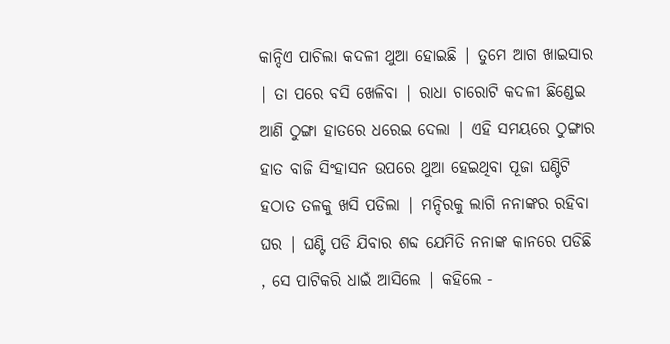କାନ୍ଦିଏ ପାଚିଲା କଦଳୀ ଥୁଆ ହୋଇଛି | ତୁମେ ଆଗ ଖାଇସାର | ତା ପରେ ବସି ଖେଳିବା | ରାଧା ଚାରୋଟି କଦଳୀ ଛିଣ୍ଡେଇ ଆଣି ଠୁଙ୍ଗା ହାତରେ ଧରେଇ ଦେଲା | ଏହି ସମୟରେ ଠୁଙ୍ଗାର ହାତ ବାଜି ସିଂହାସନ ଉପରେ ଥୁଆ ହେଇଥିବା ପୂଜା ଘଣ୍ଟିଟି ହଠାତ ତଳକୁ ଖସି ପଡିଲା | ମନ୍ଦିରକୁ ଲାଗି ନନାଙ୍କର ରହିବା ଘର | ଘଣ୍ଟି ପଡି ଯିବାର ଶବ୍ଦ ଯେମିତି ନନାଙ୍କ କାନରେ ପଡିଛି , ସେ ପାଟିକରି ଧାଇଁ ଆସିଲେ | କହିଲେ -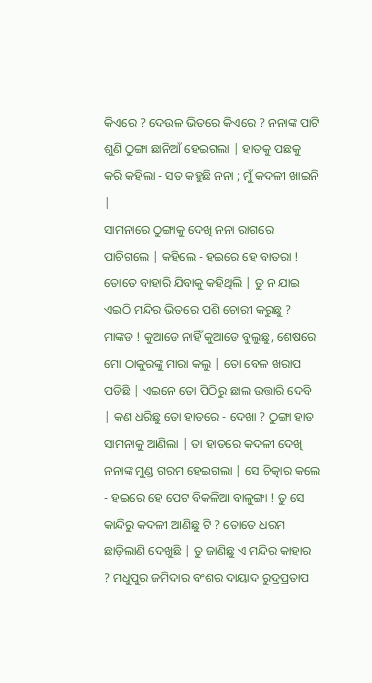କିଏରେ ? ଦେଉଳ ଭିତରେ କିଏରେ ? ନନାଙ୍କ ପାଟି ଶୁଣି ଠୁଙ୍ଗା ଛାନିଆଁ ହେଇଗଲା | ହାତକୁ ପଛକୁ କରି କହିଲା - ସତ କହୁଛି ନନା ; ମୁଁ କଦଳୀ ଖାଇନି |
ସାମନାରେ ଠୁଙ୍ଗାକୁ ଦେଖି ନନା ରାଗରେ ପାଚିଗଲେ | କହିଲେ - ହଇରେ ହେ ବାତରା ! ତୋତେ ବାହାରି ଯିବାକୁ କହିଥିଲି | ତୁ ନ ଯାଇ ଏଇଠି ମନ୍ଦିର ଭିତରେ ପଶି ଚୋରୀ କରୁଛୁ ? ମାଙ୍କଡ ! କୁଆଡେ ନାହିଁ କୁଆଡେ ବୁଲୁଛୁ, ଶେଷରେ ମୋ ଠାକୁରଙ୍କୁ ମାରା କଲୁ | ତୋ ବେଳ ଖରାପ ପଡିଛି | ଏଇନେ ତୋ ପିଠିରୁ ଛାଲ ଉତ୍ତାରି ଦେବି | କଣ ଧରିଛୁ ତୋ ହାତରେ - ଦେଖା ? ଠୁଙ୍ଗା ହାତ ସାମନାକୁ ଆଣିଲା | ତା ହାତରେ କଦଳୀ ଦେଖି ନନାଙ୍କ ମୁଣ୍ଡ ଗରମ ହେଇଗଲା | ସେ ଚିତ୍କାର କଲେ - ହଇରେ ହେ ପେଟ ବିକଳିଆ ବାଳୁଙ୍ଗା ! ତୁ ସେ କାନ୍ଦିରୁ କଦଳୀ ଆଣିଛୁ ଟି ? ତୋତେ ଧରମ ଛାଡ଼ିଲାଣି ଦେଖୁଛି | ତୁ ଜାଣିଛୁ ଏ ମନ୍ଦିର କାହାର ? ମଧୁପୁର ଜମିଦାର ବଂଶର ଦାୟାଦ ରୁଦ୍ରପ୍ରତାପ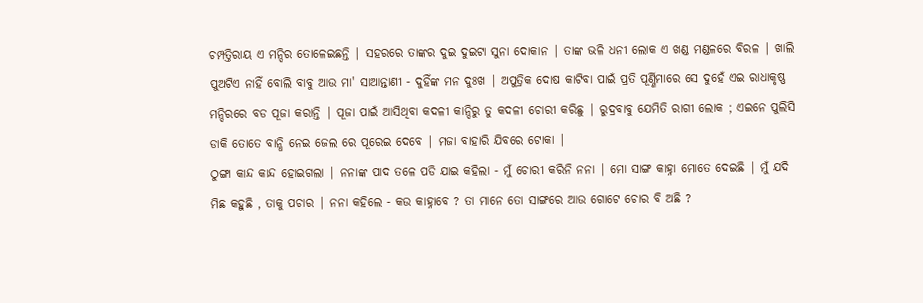ଚମ୍ପତ୍ତିରାୟ ଏ ମନ୍ଦିର ତୋଳେଇଛନ୍ତି | ସହରରେ ତାଙ୍କର ଦୁଇ ଦୁଇଟା ସୁନା ଦୋକାନ | ତାଙ୍କ ଭଳି ଧନୀ ଲୋକ ଏ ଖଣ୍ଡ ମଣ୍ଡଳରେ ବିରଳ | ଖାଲି ପୁଅଟିଏ ନାହିଁ ବୋଲି ବାବୁ ଆଉ ମା' ସାଆନ୍ତାଣୀ - ଦୁହିଁଙ୍କ ମନ ଦୁଃଖ | ଅପୁତ୍ରିକ ଦୋଷ କାଟିବା ପାଇଁ ପ୍ରତି ପୂର୍ଣ୍ଣିମାରେ ସେ ଦୁହେଁ ଏଇ ରାଧାକୃଷ୍ଣ ମନ୍ଦିରରେ ବଡ ପୂଜା କରାନ୍ତି | ପୂଜା ପାଇଁ ଆସିଥିବା କଦଳୀ କାନ୍ଦିରୁ ତୁ କଦଳୀ ଚୋରୀ କରିଛୁ | ରୁଦ୍ରବାବୁ ଯେମିତି ରାଗୀ ଲୋକ ; ଏଇନେ ପୁଲିସି ଡାକି ତୋତେ ବାନ୍ଧି ନେଇ ଜେଲ ରେ ପୂରେଇ ଦେବେ | ମଜା ବାହାରି ଯିବରେ ଟୋକା |
ଠୁଙ୍ଗା କାନ୍ଦ କାନ୍ଦ ହୋଇଗଲା | ନନାଙ୍କ ପାଦ ତଳେ ପଡି ଯାଇ କହିଲା - ମୁଁ ଚୋରୀ କରିନି ନନା | ମୋ ସାଙ୍ଗ କାହ୍ନା ମୋତେ ଦେଇଛି | ମୁଁ ଯଦି ମିଛ କହୁଛି , ତାକୁ ପଚାର | ନନା କହିଲେ - କଉ କାହ୍ନାବେ ? ତା ମାନେ ତୋ ସାଙ୍ଗରେ ଆଉ ଗୋଟେ ଚୋର ବି ଅଛି ?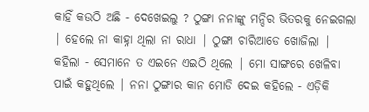କାହିଁ କଉଠି ଅଛି - ଦେଖେଇଲୁ ? ଠୁଙ୍ଗା ନନାଙ୍କୁ ମନ୍ଦିର ଭିତରକୁ ନେଇଗଲା | ହେଲେ ନା କାହ୍ନା ଥିଲା ନା ରାଧା | ଠୁଙ୍ଗା ଚାରିଆଡେ ଖୋଜିଲା | କହିଲା - ସେମାନେ ତ ଏଇନେ ଏଇଠି ଥିଲେ | ମୋ ସାଙ୍ଗରେ ଖେଳିବା ପାଇଁ କହୁଥିଲେ | ନନା ଠୁଙ୍ଗାର କାନ ମୋଡି ଦେଇ କହିଲେ - ଏଡ଼ିକି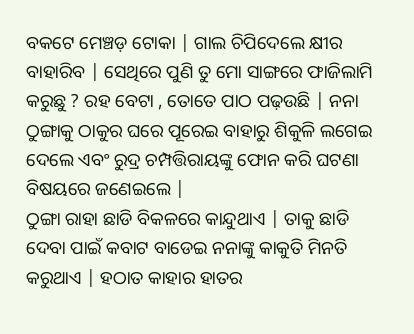ବକଟେ ମେଞ୍ଚଡ଼ ଟୋକା | ଗାଲ ଚିପିଦେଲେ କ୍ଷୀର ବାହାରିବ | ସେଥିରେ ପୁଣି ତୁ ମୋ ସାଙ୍ଗରେ ଫାଜିଲାମି କରୁଛୁ ? ରହ ବେଟା , ତୋତେ ପାଠ ପଢ଼ଉଛି | ନନା ଠୁଙ୍ଗାକୁ ଠାକୁର ଘରେ ପୂରେଇ ବାହାରୁ ଶିକୁଳି ଲଗେଇ ଦେଲେ ଏବଂ ରୁଦ୍ର ଚମ୍ପତ୍ତିରାୟଙ୍କୁ ଫୋନ କରି ଘଟଣା ବିଷୟରେ ଜଣେଇଲେ |
ଠୁଙ୍ଗା ରାହା ଛାଡି ବିକଳରେ କାନ୍ଦୁଥାଏ | ତାକୁ ଛାଡି ଦେବା ପାଇଁ କବାଟ ବାଡେଇ ନନାଙ୍କୁ କାକୁତି ମିନତି କରୁଥାଏ | ହଠାତ କାହାର ହାତର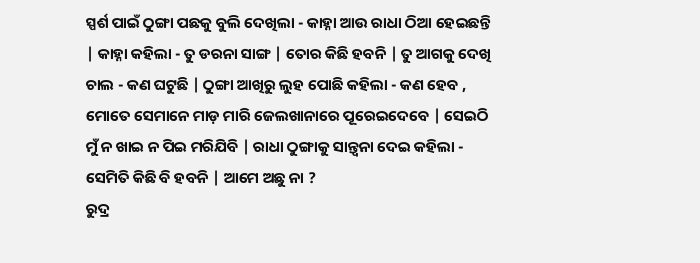ସ୍ପର୍ଶ ପାଇଁ ଠୁଙ୍ଗା ପଛକୁ ବୁଲି ଦେଖିଲା - କାହ୍ନା ଆଉ ରାଧା ଠିଆ ହେଇଛନ୍ତି | କାହ୍ନା କହିଲା - ତୁ ଡରନା ସାଙ୍ଗ | ତୋର କିଛି ହବନି | ତୁ ଆଗକୁ ଦେଖି ଚାଲ - କଣ ଘଟୁଛି | ଠୁଙ୍ଗା ଆଖିରୁ ଲୁହ ପୋଛି କହିଲା - କଣ ହେବ , ମୋତେ ସେମାନେ ମାଡ଼ ମାରି ଜେଲଖାନାରେ ପୂରେଇଦେବେ | ସେଇଠି ମୁଁ ନ ଖାଇ ନ ପିଇ ମରିଯିବି | ରାଧା ଠୁଙ୍ଗାକୁ ସାନ୍ତ୍ୱନା ଦେଇ କହିଲା - ସେମିତି କିଛି ବି ହବନି | ଆମେ ଅଛୁ ନା ?
ରୁଦ୍ର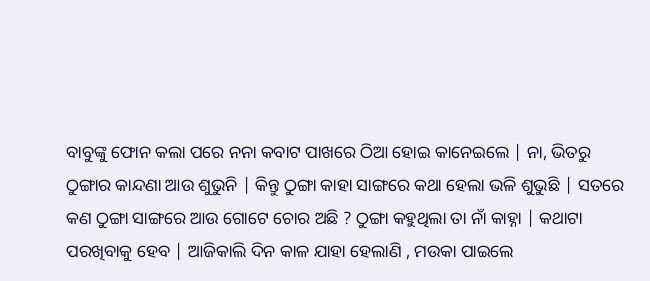ବାବୁଙ୍କୁ ଫୋନ କଲା ପରେ ନନା କବାଟ ପାଖରେ ଠିଆ ହୋଇ କାନେଇଲେ | ନା, ଭିତରୁ ଠୁଙ୍ଗାର କାନ୍ଦଣା ଆଉ ଶୁଭୁନି | କିନ୍ତୁ ଠୁଙ୍ଗା କାହା ସାଙ୍ଗରେ କଥା ହେଲା ଭଳି ଶୁଭୁଛି | ସତରେ କଣ ଠୁଙ୍ଗା ସାଙ୍ଗରେ ଆଉ ଗୋଟେ ଚୋର ଅଛି ? ଠୁଙ୍ଗା କହୁଥିଲା ତା ନାଁ କାହ୍ନା | କଥାଟା ପରଖିବାକୁ ହେବ | ଆଜିକାଲି ଦିନ କାଳ ଯାହା ହେଲାଣି , ମଉକା ପାଇଲେ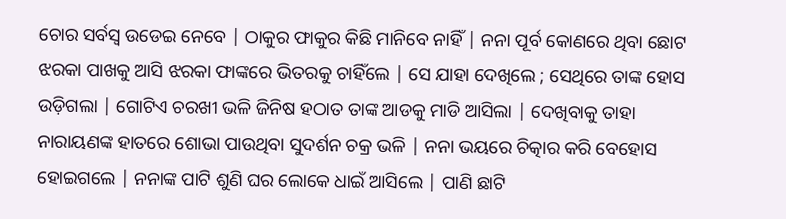ଚୋର ସର୍ବସ୍ବ ଉଡେଇ ନେବେ | ଠାକୁର ଫାକୁର କିଛି ମାନିବେ ନାହିଁ | ନନା ପୂର୍ବ କୋଣରେ ଥିବା ଛୋଟ ଝରକା ପାଖକୁ ଆସି ଝରକା ଫାଙ୍କରେ ଭିତରକୁ ଚାହିଁଲେ | ସେ ଯାହା ଦେଖିଲେ ; ସେଥିରେ ତାଙ୍କ ହୋସ ଉଡ଼ିଗଲା | ଗୋଟିଏ ଚରଖୀ ଭଳି ଜିନିଷ ହଠାତ ତାଙ୍କ ଆଡକୁ ମାଡି ଆସିଲା | ଦେଖିବାକୁ ତାହା ନାରାୟଣଙ୍କ ହାତରେ ଶୋଭା ପାଉଥିବା ସୁଦର୍ଶନ ଚକ୍ର ଭଳି | ନନା ଭୟରେ ଚିତ୍କାର କରି ବେହୋସ ହୋଇଗଲେ | ନନାଙ୍କ ପାଟି ଶୁଣି ଘର ଲୋକେ ଧାଇଁ ଆସିଲେ | ପାଣି ଛାଟି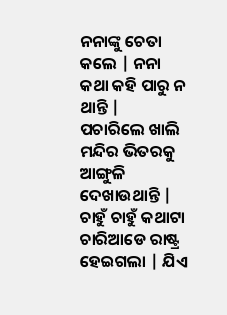ନନାଙ୍କୁ ଚେତା କଲେ | ନନା କଥା କହି ପାରୁ ନ ଥାନ୍ତି | ପଚାରିଲେ ଖାଲି ମନ୍ଦିର ଭିତରକୁ ଆଙ୍ଗୁଳି ଦେଖାଉଥାନ୍ତି |
ଚାହୁଁ ଚାହୁଁ କଥାଟା ଚାରିଆଡେ ରାଷ୍ଟ୍ର ହେଇଗଲା | ଯିଏ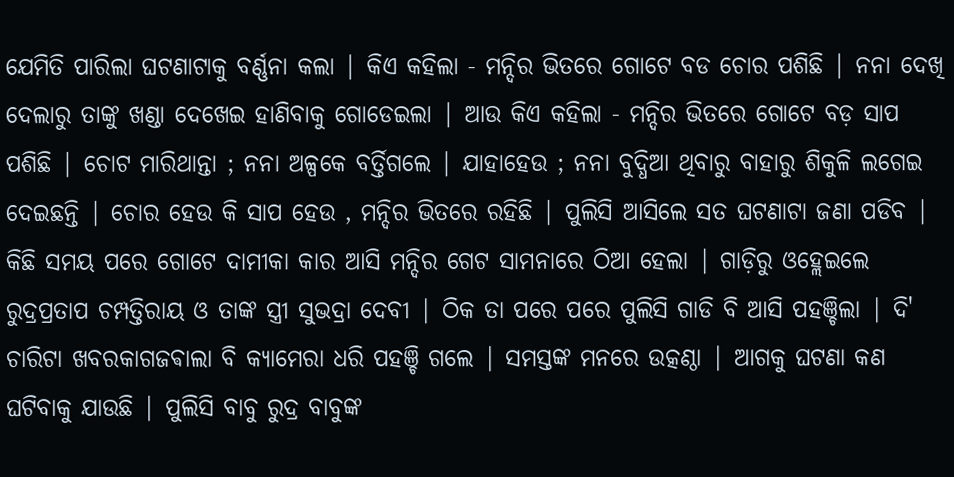ଯେମିତି ପାରିଲା ଘଟଣାଟାକୁ ବର୍ଣ୍ଣନା କଲା | କିଏ କହିଲା - ମନ୍ଦିର ଭିତରେ ଗୋଟେ ବଡ ଚୋର ପଶିଛି | ନନା ଦେଖି ଦେଲାରୁ ତାଙ୍କୁ ଖଣ୍ଡା ଦେଖେଇ ହାଣିବାକୁ ଗୋଡେଇଲା | ଆଉ କିଏ କହିଲା - ମନ୍ଦିର ଭିତରେ ଗୋଟେ ବଡ଼ ସାପ ପଶିଛି | ଚୋଟ ମାରିଥାନ୍ତା ; ନନା ଅଳ୍ପକେ ବର୍ତ୍ତିଗଲେ | ଯାହାହେଉ ; ନନା ବୁଦ୍ଧିଆ ଥିବାରୁ ବାହାରୁ ଶିକୁଳି ଲଗେଇ ଦେଇଛନ୍ତି | ଚୋର ହେଉ କି ସାପ ହେଉ , ମନ୍ଦିର ଭିତରେ ରହିଛି | ପୁଲିସି ଆସିଲେ ସତ ଘଟଣାଟା ଜଣା ପଡିବ |
କିଛି ସମୟ ପରେ ଗୋଟେ ଦାମୀକା କାର ଆସି ମନ୍ଦିର ଗେଟ ସାମନାରେ ଠିଆ ହେଲା | ଗାଡ଼ିରୁ ଓହ୍ଲେଇଲେ ରୁଦ୍ରପ୍ରତାପ ଚମ୍ପତ୍ତିରାୟ ଓ ତାଙ୍କ ସ୍ତ୍ରୀ ସୁଭଦ୍ରା ଦେବୀ | ଠିକ ତା ପରେ ପରେ ପୁଲିସି ଗାଡି ବି ଆସି ପହଞ୍ଚିଲା | ଦି' ଚାରିଟା ଖବରକାଗଜଵାଲା ବି କ୍ୟାମେରା ଧରି ପହଞ୍ଚି ଗଲେ | ସମସ୍ତଙ୍କ ମନରେ ଉତ୍କଣ୍ଠା | ଆଗକୁ ଘଟଣା କଣ ଘଟିବାକୁ ଯାଉଛି | ପୁଲିସି ବାବୁ ରୁଦ୍ର ବାବୁଙ୍କ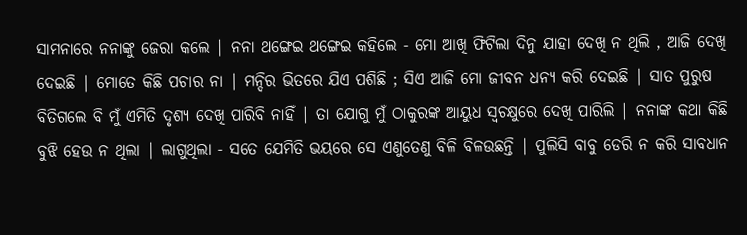ସାମନାରେ ନନାଙ୍କୁ ଜେରା କଲେ | ନନା ଥଙ୍ଗେଇ ଥଙ୍ଗେଇ କହିଲେ - ମୋ ଆଖି ଫିଟିଲା ଦିନୁ ଯାହା ଦେଖି ନ ଥିଲି , ଆଜି ଦେଖି ଦେଇଛି | ମୋତେ କିଛି ପଚାର ନା | ମନ୍ଦିର ଭିତରେ ଯିଏ ପଶିଛି ; ସିଏ ଆଜି ମୋ ଜୀବନ ଧନ୍ୟ କରି ଦେଇଛି | ସାତ ପୁରୁଷ ବିତିଗଲେ ବି ମୁଁ ଏମିତି ଦୃଶ୍ୟ ଦେଖି ପାରିବି ନାହିଁ | ତା ଯୋଗୁ ମୁଁ ଠାକୁରଙ୍କ ଆୟୁଧ ସ୍ୱଚକ୍ଷୁରେ ଦେଖି ପାରିଲି | ନନାଙ୍କ କଥା କିଛି ବୁଝି ହେଉ ନ ଥିଲା | ଲାଗୁଥିଲା - ସତେ ଯେମିତି ଭୟରେ ସେ ଏଣୁତେଣୁ ବିଳି ବିଳଉଛନ୍ତି | ପୁଲିସି ବାବୁ ଡେରି ନ କରି ସାବଧାନ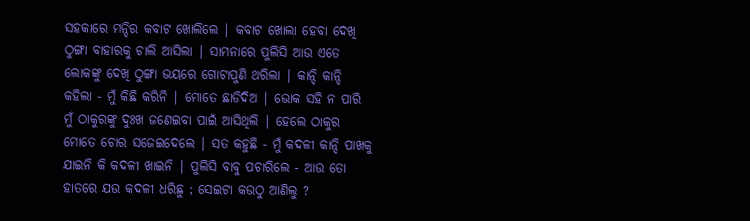ସହକାରେ ମନ୍ଦିର କବାଟ ଖୋଲିଲେ | କବାଟ ଖୋଲା ହେବା ଦେଖି ଠୁଙ୍ଗା ବାହାରକୁ ଚାଲି ଆସିଲା | ସାମନାରେ ପୁଲିସି ଆଉ ଏତେ ଲୋକଙ୍କୁ ଦେଖି ଠୁଙ୍ଗା ଭୟରେ ଗୋଟାପୁଣି ଥରିଲା | କାନ୍ଦି କାନ୍ଦି କହିଲା - ମୁଁ କିଛି କରିନି | ମୋତେ ଛାଡିଦିଅ | ଭୋକ ସହି ନ ପାରି ମୁଁ ଠାକୁରଙ୍କୁ ଦୁଃଖ ଜଣେଇବା ପାଇଁ ଆସିଥିଲି | ହେଲେ ଠାକୁର ମୋତେ ଚୋର ସଜେଇଦେଲେ | ସତ କହୁଛି - ମୁଁ କଦଳୀ କାନ୍ଦି ପାଖକୁ ଯାଇନି କି କଦଳୀ ଖାଇନି | ପୁଲିସି ବାବୁ ପଚାରିଲେ - ଆଉ ତୋ ହାତରେ ଯଉ କଦଳୀ ଧରିଛୁ ; ସେଇଟା କଉଠୁ ଆଣିଲୁ ?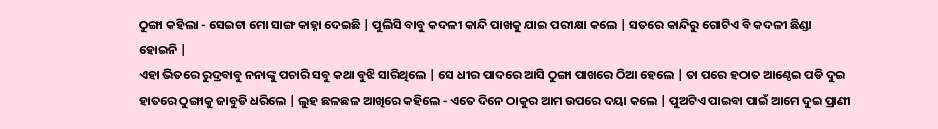ଠୁଙ୍ଗା କହିଲା - ସେଇଟା ମୋ ସାଙ୍ଗ କାହ୍ନା ଦେଇଛି | ପୁଲିସି ବାବୁ କଦଳୀ କାନ୍ଦି ପାଖକୁ ଯାଇ ପରୀକ୍ଷା କଲେ | ସତରେ କାନ୍ଦିରୁ ଗୋଟିଏ ବି କଦଳୀ ଛିଣ୍ଡା ହୋଇନି |
ଏହା ଭିତରେ ରୁଦ୍ରବାବୁ ନନାଙ୍କୁ ପଚାରି ସବୁ କଥା ବୁଝି ସାରିଥିଲେ | ସେ ଧୀର ପାଦରେ ଆସି ଠୁଙ୍ଗା ପାଖରେ ଠିଆ ହେଲେ | ତା ପରେ ହଠାତ ଆଣ୍ଠେଇ ପଡି ଦୁଇ ହାତରେ ଠୁଙ୍ଗାକୁ ଜାବୁଡି ଧରିଲେ | ଲୁହ ଛଳଛଳ ଆଖିରେ କହିଲେ - ଏତେ ଦିନେ ଠାକୁର ଆମ ଉପରେ ଦୟା କଲେ | ପୁଅଟିଏ ପାଇବା ପାଇଁ ଆମେ ଦୁଇ ପ୍ରାଣୀ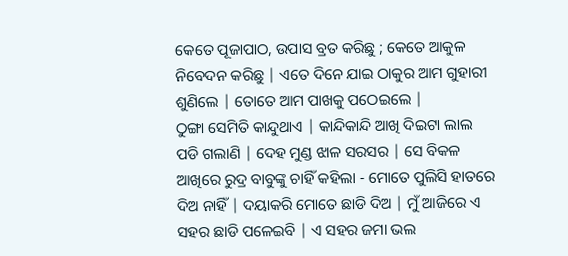କେତେ ପୂଜାପାଠ, ଉପାସ ବ୍ରତ କରିଛୁ ; କେତେ ଆକୁଳ ନିବେଦନ କରିଛୁ | ଏତେ ଦିନେ ଯାଇ ଠାକୁର ଆମ ଗୁହାରୀ ଶୁଣିଲେ | ତୋତେ ଆମ ପାଖକୁ ପଠେଇଲେ |
ଠୁଙ୍ଗା ସେମିତି କାନ୍ଦୁଥାଏ | କାନ୍ଦିକାନ୍ଦି ଆଖି ଦିଇଟା ଲାଲ ପଡି ଗଲାଣି | ଦେହ ମୁଣ୍ଡ ଝାଳ ସରସର | ସେ ବିକଳ ଆଖିରେ ରୁଦ୍ର ବାବୁଙ୍କୁ ଚାହିଁ କହିଲା - ମୋତେ ପୁଲିସି ହାତରେ ଦିଅ ନାହିଁ | ଦୟାକରି ମୋତେ ଛାଡି ଦିଅ | ମୁଁ ଆଜିରେ ଏ ସହର ଛାଡି ପଳେଇବି | ଏ ସହର ଜମା ଭଲ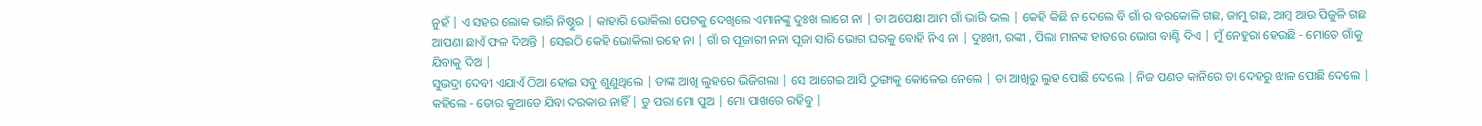ନୁହଁ | ଏ ସହର ଲୋକ ଭାରି ନିଷ୍ଠୁର | କାହାରି ଭୋକିଲା ପେଟକୁ ଦେଖିଲେ ଏମାନଙ୍କୁ ଦୁଃଖ ଲାଗେ ନା | ତା ଅପେକ୍ଷା ଆମ ଗାଁ ଭାରି ଭଲ | କେହି କିଛି ନ ଦେଲେ ବି ଗାଁ ର ବରକୋଳି ଗଛ, ଜାମୁ ଗଛ, ଆମ୍ବ ଆଉ ପିଜୁଳି ଗଛ ଆପଣା ଛାଏଁ ଫଳ ଦିଅନ୍ତି | ସେଇଠି କେହି ଭୋକିଲା ରହେ ନା | ଗାଁ ର ପୂଜାରୀ ନନା ପୂଜା ସାରି ଭୋଗ ଘରକୁ ବୋହି ନିଏ ନା | ଦୁଃଖୀ, ରଙ୍କୀ , ପିଲା ମାନଙ୍କ ହାତରେ ଭୋଗ ବାଣ୍ଟି ଦିଏ | ମୁଁ ନେହୁରା ହେଉଛି - ମୋତେ ଗାଁକୁ ଯିବାକୁ ଦିଅ |
ସୁଭଦ୍ରା ଦେବୀ ଏଯାଏଁ ଠିଆ ହୋଇ ସବୁ ଶୁଣୁଥିଲେ | ତାଙ୍କ ଆଖି ଲୁହରେ ଭିଜିଗଲା | ସେ ଆଗେଇ ଆସି ଠୁଙ୍ଗାକୁ କୋଳେଇ ନେଲେ | ତା ଆଖିରୁ ଲୁହ ପୋଛି ଦେଲେ | ନିଜ ପଣତ କାନିରେ ତା ଦେହରୁ ଝାଳ ପୋଛି ଦେଲେ | କହିଲେ - ତୋର କୁଆଡେ ଯିବା ଦରକାର ନାହିଁ | ତୁ ପରା ମୋ ପୁଅ | ମୋ ପାଖରେ ରହିବୁ |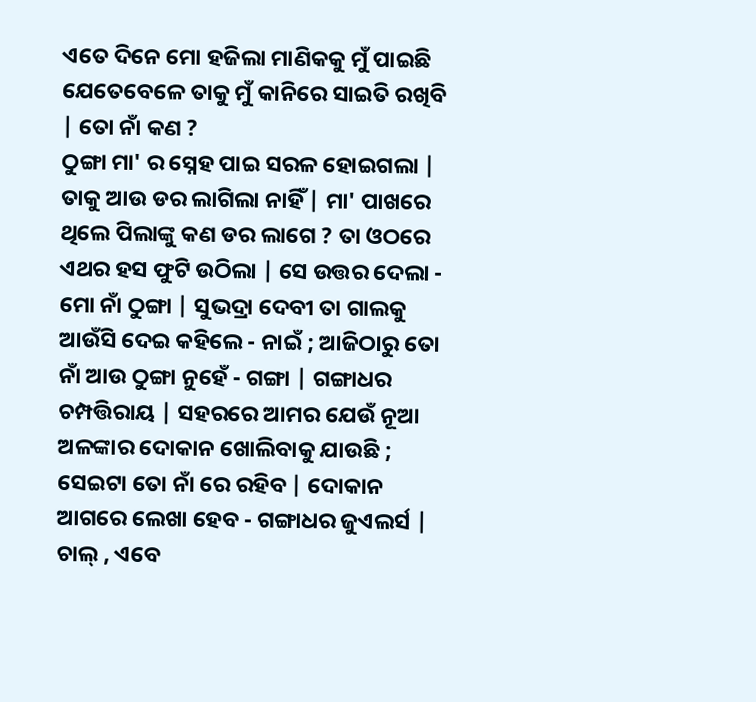ଏତେ ଦିନେ ମୋ ହଜିଲା ମାଣିକକୁ ମୁଁ ପାଇଛି ଯେତେବେଳେ ତାକୁ ମୁଁ କାନିରେ ସାଇତି ରଖିବି | ତୋ ନାଁ କଣ ?
ଠୁଙ୍ଗା ମା' ର ସ୍ନେହ ପାଇ ସରଳ ହୋଇଗଲା | ତାକୁ ଆଉ ଡର ଲାଗିଲା ନାହିଁ | ମା' ପାଖରେ ଥିଲେ ପିଲାଙ୍କୁ କଣ ଡର ଲାଗେ ? ତା ଓଠରେ ଏଥର ହସ ଫୁଟି ଉଠିଲା | ସେ ଉତ୍ତର ଦେଲା - ମୋ ନାଁ ଠୁଙ୍ଗା | ସୁଭଦ୍ରା ଦେବୀ ତା ଗାଲକୁ ଆଉଁସି ଦେଇ କହିଲେ - ନାଇଁ ; ଆଜିଠାରୁ ତୋ ନାଁ ଆଉ ଠୁଙ୍ଗା ନୁହେଁ - ଗଙ୍ଗା | ଗଙ୍ଗାଧର ଚମ୍ପତ୍ତିରାୟ | ସହରରେ ଆମର ଯେଉଁ ନୂଆ ଅଳଙ୍କାର ଦୋକାନ ଖୋଲିବାକୁ ଯାଉଛି ; ସେଇଟା ତୋ ନାଁ ରେ ରହିବ | ଦୋକାନ ଆଗରେ ଲେଖା ହେବ - ଗଙ୍ଗାଧର ଜୁଏଲର୍ସ | ଚାଲ୍ , ଏବେ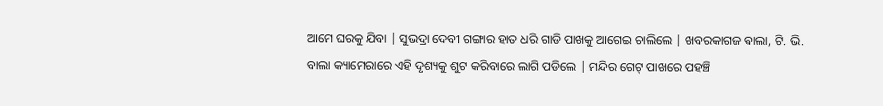ଆମେ ଘରକୁ ଯିବା | ସୁଭଦ୍ରା ଦେବୀ ଗଙ୍ଗାର ହାତ ଧରି ଗାଡି ପାଖକୁ ଆଗେଇ ଚାଲିଲେ | ଖବରକାଗଜ ଵାଲା, ଟି. ଭି. ବାଲା କ୍ୟାମେରାରେ ଏହି ଦୃଶ୍ୟକୁ ଶୁଟ କରିବାରେ ଲାଗି ପଡିଲେ | ମନ୍ଦିର ଗେଟ୍ ପାଖରେ ପହଞ୍ଚି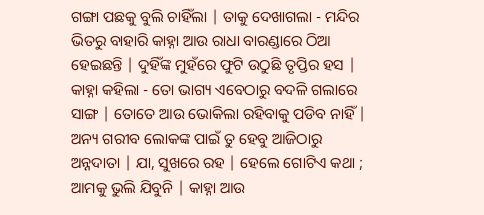ଗଙ୍ଗା ପଛକୁ ବୁଲି ଚାହିଁଲା | ତାକୁ ଦେଖାଗଲା - ମନ୍ଦିର ଭିତରୁ ବାହାରି କାହ୍ନା ଆଉ ରାଧା ବାରଣ୍ଡାରେ ଠିଆ ହେଇଛନ୍ତି | ଦୁହିଁଙ୍କ ମୁହଁରେ ଫୁଟି ଉଠୁଛି ତୃପ୍ତିର ହସ | କାହ୍ନା କହିଲା - ତୋ ଭାଗ୍ୟ ଏବେଠାରୁ ବଦଳି ଗଲାରେ ସାଙ୍ଗ | ତୋତେ ଆଉ ଭୋକିଲା ରହିବାକୁ ପଡିବ ନାହିଁ | ଅନ୍ୟ ଗରୀବ ଲୋକଙ୍କ ପାଇଁ ତୁ ହେବୁ ଆଜିଠାରୁ ଅନ୍ନଦାତା | ଯା, ସୁଖରେ ରହ | ହେଲେ ଗୋଟିଏ କଥା ; ଆମକୁ ଭୁଲି ଯିବୁନି | କାହ୍ନା ଆଉ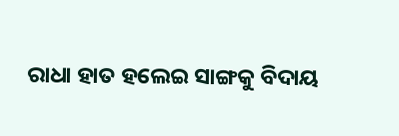ରାଧା ହାତ ହଲେଇ ସାଙ୍ଗକୁ ବିଦାୟ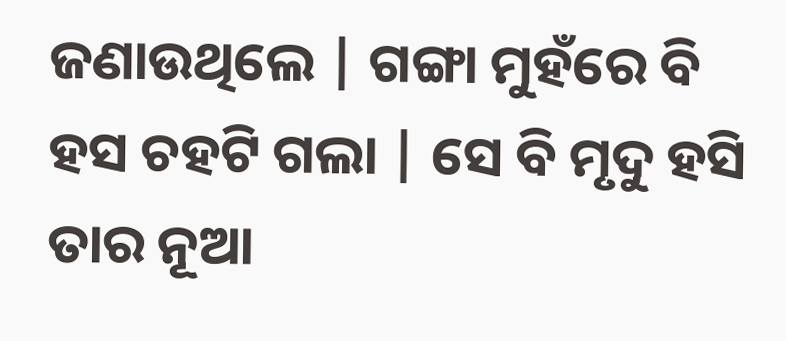ଜଣାଉଥିଲେ | ଗଙ୍ଗା ମୁହଁରେ ବି ହସ ଚହଟି ଗଲା | ସେ ବି ମୃଦୁ ହସି ତାର ନୂଆ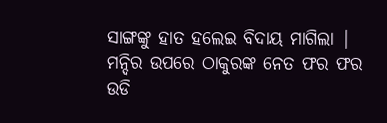ସାଙ୍ଗଙ୍କୁ ହାତ ହଲେଇ ବିଦାୟ ମାଗିଲା | ମନ୍ଦିର ଉପରେ ଠାକୁରଙ୍କ ନେତ ଫର ଫର ଉଡି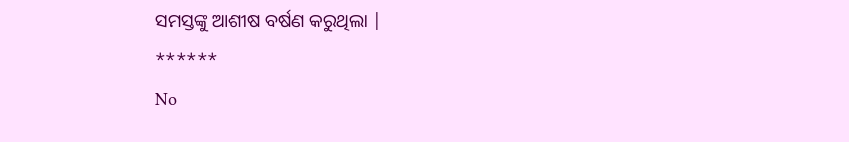ସମସ୍ତଙ୍କୁ ଆଶୀଷ ବର୍ଷଣ କରୁଥିଲା |
******
No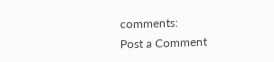comments:
Post a Comment